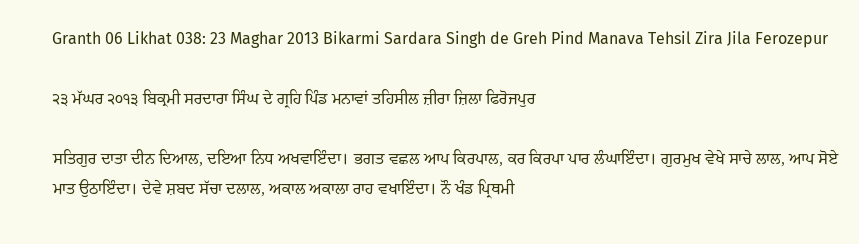Granth 06 Likhat 038: 23 Maghar 2013 Bikarmi Sardara Singh de Greh Pind Manava Tehsil Zira Jila Ferozepur

੨੩ ਮੱਘਰ ੨੦੧੩ ਬਿਕ੍ਰਮੀ ਸਰਦਾਰਾ ਸਿੰਘ ਦੇ ਗ੍ਰਹਿ ਪਿੰਡ ਮਨਾਵਾਂ ਤਹਿਸੀਲ ਜ਼ੀਰਾ ਜ਼ਿਲਾ ਫਿਰੋਜਪੁਰ

ਸਤਿਗੁਰ ਦਾਤਾ ਦੀਨ ਦਿਆਲ, ਦਇਆ ਨਿਧ ਅਖਵਾਇੰਦਾ। ਭਗਤ ਵਛਲ ਆਪ ਕਿਰਪਾਲ, ਕਰ ਕਿਰਪਾ ਪਾਰ ਲੰਘਾਇੰਦਾ। ਗੁਰਮੁਖ ਵੇਖੇ ਸਾਚੇ ਲਾਲ, ਆਪ ਸੋਏ ਮਾਤ ਉਠਾਇੰਦਾ। ਦੇਵੇ ਸ਼ਬਦ ਸੱਚਾ ਦਲਾਲ, ਅਕਾਲ ਅਕਾਲਾ ਰਾਹ ਵਖਾਇੰਦਾ। ਨੌ ਖੰਡ ਪ੍ਰਿਥਮੀ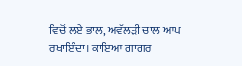ਵਿਚੋਂ ਲਏ ਭਾਲ, ਅਵੱਲੜੀ ਚਾਲ ਆਪ ਰਖਾਇੰਦਾ। ਕਾਇਆ ਗਾਗਰ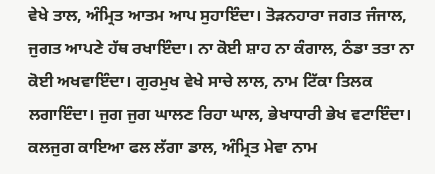ਵੇਖੇ ਤਾਲ, ਅੰਮ੍ਰਿਤ ਆਤਮ ਆਪ ਸੁਹਾਇੰਦਾ। ਤੋੜਨਹਾਰਾ ਜਗਤ ਜੰਜਾਲ, ਜੁਗਤ ਆਪਣੇ ਹੱਥ ਰਖਾਇੰਦਾ। ਨਾ ਕੋਈ ਸ਼ਾਹ ਨਾ ਕੰਗਾਲ, ਠੰਡਾ ਤਤਾ ਨਾ ਕੋਈ ਅਖਵਾਇੰਦਾ। ਗੁਰਮੁਖ ਵੇਖੇ ਸਾਚੇ ਲਾਲ, ਨਾਮ ਟਿੱਕਾ ਤਿਲਕ ਲਗਾਇੰਦਾ। ਜੁਗ ਜੁਗ ਘਾਲਣ ਰਿਹਾ ਘਾਲ, ਭੇਖਾਧਾਰੀ ਭੇਖ ਵਟਾਇੰਦਾ। ਕਲਜੁਗ ਕਾਇਆ ਫਲ ਲੱਗਾ ਡਾਲ, ਅੰਮ੍ਰਿਤ ਮੇਵਾ ਨਾਮ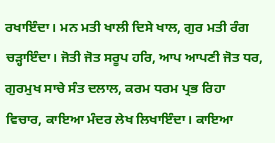ਰਖਾਇੰਦਾ। ਮਨ ਮਤੀ ਖਾਲੀ ਦਿਸੇ ਖਾਲ, ਗੁਰ ਮਤੀ ਰੰਗ ਚੜ੍ਹਾਇੰਦਾ। ਜੋਤੀ ਜੋਤ ਸਰੂਪ ਹਰਿ, ਆਪ ਆਪਣੀ ਜੋਤ ਧਰ, ਗੁਰਮੁਖ ਸਾਚੇ ਸੰਤ ਦਲਾਲ, ਕਰਮ ਧਰਮ ਪ੍ਰਭ ਰਿਹਾ ਵਿਚਾਰ, ਕਾਇਆ ਮੰਦਰ ਲੇਖ ਲਿਖਾਇੰਦਾ। ਕਾਇਆ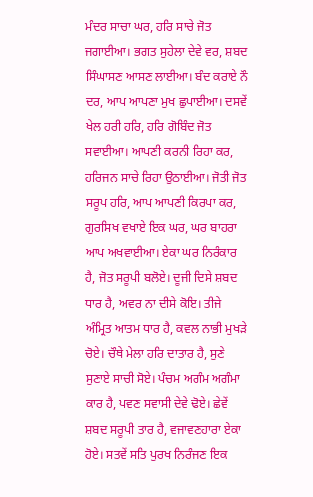ਮੰਦਰ ਸਾਚਾ ਘਰ, ਹਰਿ ਸਾਚੇ ਜੋਤ ਜਗਾਈਆ। ਭਗਤ ਸੁਹੇਲਾ ਦੇਵੇ ਵਰ, ਸ਼ਬਦ ਸਿੰਘਾਸਣ ਆਸਣ ਲਾਈਆ। ਬੰਦ ਕਰਾਏ ਨੌ ਦਰ, ਆਪ ਆਪਣਾ ਮੁਖ ਛੁਪਾਈਆ। ਦਸਵੇਂ ਖੇਲ ਹਰੀ ਹਰਿ, ਹਰਿ ਗੋਬਿੰਦ ਜੋਤ ਸਵਾਈਆ। ਆਪਣੀ ਕਰਨੀ ਰਿਹਾ ਕਰ, ਹਰਿਜਨ ਸਾਚੇ ਰਿਹਾ ਉਠਾਈਆ। ਜੋਤੀ ਜੋਤ ਸਰੂਪ ਹਰਿ, ਆਪ ਆਪਣੀ ਕਿਰਪਾ ਕਰ, ਗੁਰਸਿਖ ਵਖਾਏ ਇਕ ਘਰ, ਘਰ ਬਾਹਰਾ ਆਪ ਅਖਵਾਈਆ। ਏਕਾ ਘਰ ਨਿਰੰਕਾਰ ਹੈ, ਜੋਤ ਸਰੂਪੀ ਬਲੋਏ। ਦੂਜੀ ਦਿਸੇ ਸ਼ਬਦ ਧਾਰ ਹੈ, ਅਵਰ ਨਾ ਦੀਸੇ ਕੋਇ। ਤੀਜੇ ਅੰਮ੍ਰਿਤ ਆਤਮ ਧਾਰ ਹੈ, ਕਵਲ ਨਾਭੀ ਮੁਖੜੇ ਚੋਏ। ਚੌਥੇ ਮੇਲਾ ਹਰਿ ਦਾਤਾਰ ਹੈ, ਸੁਣੇ ਸੁਣਾਏ ਸਾਚੀ ਸੋਏ। ਪੰਚਮ ਅਗੰਮ ਅਗੰਮਾ ਕਾਰ ਹੈ, ਪਵਣ ਸਵਾਸੀ ਦੇਵੇ ਢੋਏ। ਛੇਵੇਂ ਸ਼ਬਦ ਸਰੂਪੀ ਤਾਰ ਹੈ, ਵਜਾਵਣਹਾਰਾ ਏਕਾ ਹੋਏ। ਸਤਵੇਂ ਸਤਿ ਪੁਰਖ ਨਿਰੰਜਣ ਇਕ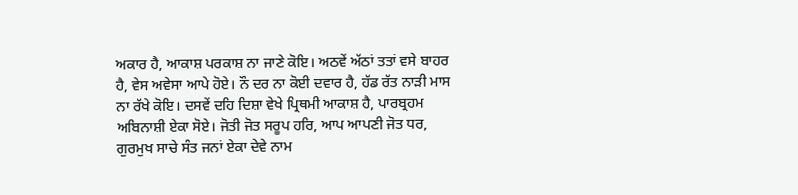ਅਕਾਰ ਹੈ, ਆਕਾਸ਼ ਪਰਕਾਸ਼ ਨਾ ਜਾਣੇ ਕੋਇ। ਅਠਵੇਂ ਅੱਠਾਂ ਤਤਾਂ ਵਸੇ ਬਾਹਰ ਹੈ, ਵੇਸ ਅਵੇਸਾ ਆਪੇ ਹੋਏ। ਨੌ ਦਰ ਨਾ ਕੋਈ ਦਵਾਰ ਹੈ, ਹੱਡ ਰੱਤ ਨਾੜੀ ਮਾਸ ਨਾ ਰੱਖੇ ਕੋਇ। ਦਸਵੇਂ ਦਹਿ ਦਿਸ਼ਾ ਵੇਖੇ ਪ੍ਰਿਥਮੀ ਆਕਾਸ਼ ਹੈ, ਪਾਰਬ੍ਰਹਮ ਅਬਿਨਾਸ਼ੀ ਏਕਾ ਸੋਏ। ਜੋਤੀ ਜੋਤ ਸਰੂਪ ਹਰਿ, ਆਪ ਆਪਣੀ ਜੋਤ ਧਰ, ਗੁਰਮੁਖ ਸਾਚੇ ਸੰਤ ਜਨਾਂ ਏਕਾ ਦੇਵੇ ਨਾਮ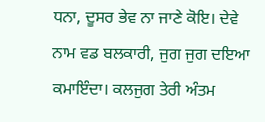ਧਨਾ, ਦੂਸਰ ਭੇਵ ਨਾ ਜਾਣੇ ਕੋਇ। ਦੇਵੇ ਨਾਮ ਵਡ ਬਲਕਾਰੀ, ਜੁਗ ਜੁਗ ਦਇਆ ਕਮਾਇੰਦਾ। ਕਲਜੁਗ ਤੇਰੀ ਅੰਤਮ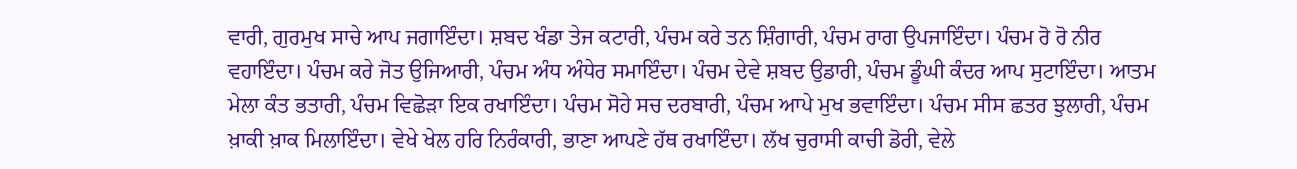ਵਾਰੀ, ਗੁਰਮੁਖ ਸਾਚੇ ਆਪ ਜਗਾਇੰਦਾ। ਸ਼ਬਦ ਖੰਡਾ ਤੇਜ ਕਟਾਰੀ, ਪੰਚਮ ਕਰੇ ਤਨ ਸ਼ਿੰਗਾਰੀ, ਪੰਚਮ ਰਾਗ ਉਪਜਾਇੰਦਾ। ਪੰਚਮ ਰੋ ਰੋ ਨੀਰ ਵਹਾਇੰਦਾ। ਪੰਚਮ ਕਰੇ ਜੋਤ ਉਜਿਆਰੀ, ਪੰਚਮ ਅੰਧ ਅੰਧੇਰ ਸਮਾਇੰਦਾ। ਪੰਚਮ ਦੇਵੇ ਸ਼ਬਦ ਉਡਾਰੀ, ਪੰਚਮ ਡੂੰਘੀ ਕੰਦਰ ਆਪ ਸੁਟਾਇੰਦਾ। ਆਤਮ ਮੇਲਾ ਕੰਤ ਭਤਾਰੀ, ਪੰਚਮ ਵਿਛੋੜਾ ਇਕ ਰਖਾਇੰਦਾ। ਪੰਚਮ ਸੋਹੇ ਸਚ ਦਰਬਾਰੀ, ਪੰਚਮ ਆਪੇ ਮੁਖ ਭਵਾਇੰਦਾ। ਪੰਚਮ ਸੀਸ ਛਤਰ ਝੁਲਾਰੀ, ਪੰਚਮ ਖ਼ਾਕੀ ਖ਼ਾਕ ਮਿਲਾਇੰਦਾ। ਵੇਖੇ ਖੇਲ ਹਰਿ ਨਿਰੰਕਾਰੀ, ਭਾਣਾ ਆਪਣੇ ਹੱਥ ਰਖਾਇੰਦਾ। ਲੱਖ ਚੁਰਾਸੀ ਕਾਚੀ ਡੋਰੀ, ਵੇਲੇ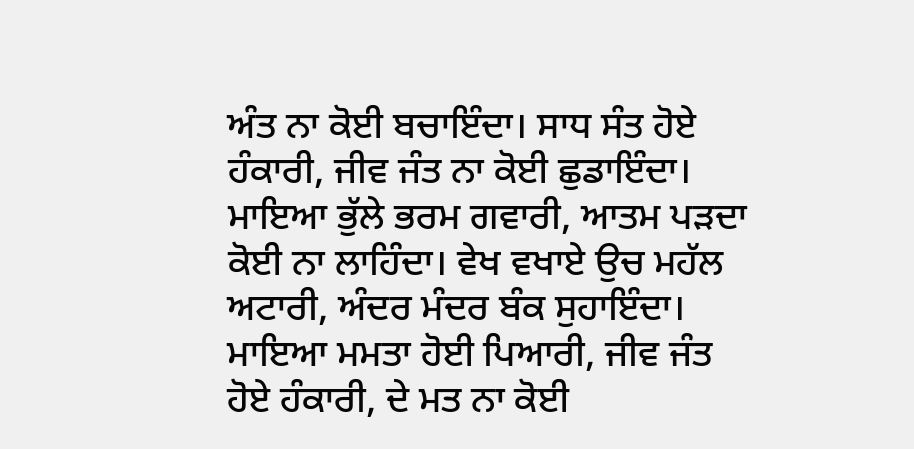ਅੰਤ ਨਾ ਕੋਈ ਬਚਾਇੰਦਾ। ਸਾਧ ਸੰਤ ਹੋਏ ਹੰਕਾਰੀ, ਜੀਵ ਜੰਤ ਨਾ ਕੋਈ ਛੁਡਾਇੰਦਾ। ਮਾਇਆ ਭੁੱਲੇ ਭਰਮ ਗਵਾਰੀ, ਆਤਮ ਪੜਦਾ ਕੋਈ ਨਾ ਲਾਹਿੰਦਾ। ਵੇਖ ਵਖਾਏ ਉਚ ਮਹੱਲ ਅਟਾਰੀ, ਅੰਦਰ ਮੰਦਰ ਬੰਕ ਸੁਹਾਇੰਦਾ। ਮਾਇਆ ਮਮਤਾ ਹੋਈ ਪਿਆਰੀ, ਜੀਵ ਜੰਤ ਹੋਏ ਹੰਕਾਰੀ, ਦੇ ਮਤ ਨਾ ਕੋਈ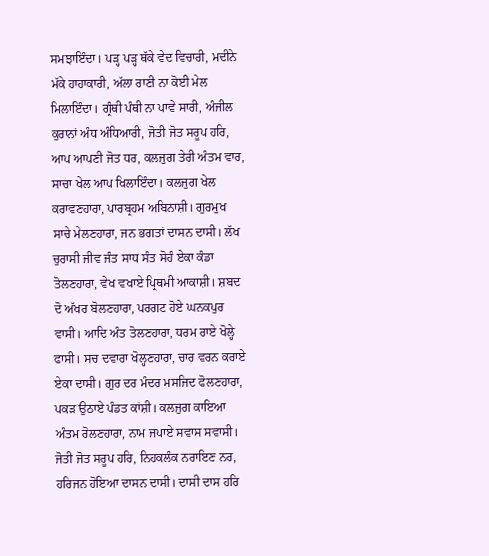ਸਮਝਾਇੰਦਾ। ਪੜ੍ਹ ਪੜ੍ਹ ਥੱਕੇ ਵੇਦ ਵਿਚਾਰੀ, ਮਦੀਨੇ ਮੱਕੇ ਹਾਹਾਕਾਰੀ, ਅੱਲਾ ਰਾਣੀ ਨਾ ਕੋਈ ਮੇਲ ਮਿਲਾਇੰਦਾ। ਗ੍ਰੰਥੀ ਪੰਥੀ ਨਾ ਪਾਵੇ ਸਾਰੀ, ਅੰਜੀਲ ਕੁਰਾਨਾਂ ਅੰਧ ਅੰਧਿਆਰੀ, ਜੋਤੀ ਜੋਤ ਸਰੂਪ ਹਰਿ, ਆਪ ਆਪਣੀ ਜੋਤ ਧਰ, ਕਲਜੁਗ ਤੇਰੀ ਅੰਤਮ ਵਾਰ, ਸਾਚਾ ਖੇਲ ਆਪ ਖਿਲਾਇੰਦਾ। ਕਲਜੁਗ ਖੇਲ ਕਰਾਵਣਹਾਰਾ, ਪਾਰਬ੍ਰਹਮ ਅਬਿਨਾਸ਼ੀ। ਗੁਰਮੁਖ ਸਾਚੇ ਮੇਲਣਹਾਰਾ, ਜਨ ਭਗਤਾਂ ਦਾਸਨ ਦਾਸੀ। ਲੱਖ ਚੁਰਾਸੀ ਜੀਵ ਜੰਤ ਸਾਧ ਸੰਤ ਸੋਹੰ ਏਕਾ ਕੰਡਾ ਤੋਲਣਹਾਰਾ, ਵੇਖ ਵਖਾਏ ਪ੍ਰਿਥਮੀ ਆਕਾਸ਼ੀ। ਸ਼ਬਦ ਦੋ ਅੱਖਰ ਬੋਲਣਹਾਰਾ, ਪਰਗਟ ਹੋਏ ਘਨਕਪੁਰ ਵਾਸੀ। ਆਦਿ ਅੰਤ ਤੋਲਣਹਾਰਾ, ਧਰਮ ਰਾਏ ਖੋਲ੍ਹੇ ਫਾਸੀ। ਸਚ ਦਵਾਰਾ ਖੋਲ੍ਹਣਹਾਰਾ, ਚਾਰ ਵਰਨ ਕਰਾਏ ਏਕਾ ਦਾਸੀ। ਗੁਰ ਦਰ ਮੰਦਰ ਮਸਜਿਦ ਫੋਲਣਹਾਰਾ, ਪਕੜ ਉਠਾਏ ਪੰਡਤ ਕਾਂਸ਼ੀ। ਕਲਜੁਗ ਕਾਇਆ ਅੰਤਮ ਰੋਲਣਹਾਰਾ, ਨਾਮ ਜਪਾਏ ਸਵਾਸ ਸਵਾਸੀ। ਜੋਤੀ ਜੋਤ ਸਰੂਪ ਹਰਿ, ਨਿਹਕਲੰਕ ਨਰਾਇਣ ਨਰ, ਹਰਿਜਨ ਹੋਇਆ ਦਾਸਨ ਦਾਸੀ। ਦਾਸੀ ਦਾਸ ਹਰਿ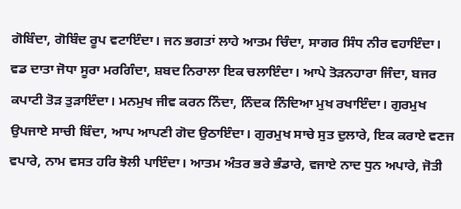ਗੋਬਿੰਦਾ, ਗੋਬਿੰਦ ਰੂਪ ਵਟਾਇੰਦਾ। ਜਨ ਭਗਤਾਂ ਲਾਹੇ ਆਤਮ ਚਿੰਦਾ, ਸਾਗਰ ਸਿੰਧ ਨੀਰ ਵਹਾਇੰਦਾ। ਵਡ ਦਾਤਾ ਜੋਧਾ ਸੂਰਾ ਮਰਗਿੰਦਾ, ਸ਼ਬਦ ਨਿਰਾਲਾ ਇਕ ਚਲਾਇੰਦਾ। ਆਪੇ ਤੋੜਨਹਾਰਾ ਜਿੰਦਾ, ਬਜਰ ਕਪਾਟੀ ਤੋੜ ਤੁੜਾਇੰਦਾ। ਮਨਮੁਖ ਜੀਵ ਕਰਨ ਨਿੰਦਾ, ਨਿੰਦਕ ਨਿੰਦਿਆ ਮੁਖ ਰਖਾਇੰਦਾ। ਗੁਰਮੁਖ ਉਪਜਾਏ ਸਾਚੀ ਬਿੰਦਾ, ਆਪ ਆਪਣੀ ਗੋਦ ਉਠਾਇੰਦਾ। ਗੁਰਮੁਖ ਸਾਚੇ ਸੁਤ ਦੁਲਾਰੇ, ਇਕ ਕਰਾਏ ਵਣਜ ਵਪਾਰੇ, ਨਾਮ ਵਸਤ ਹਰਿ ਝੋਲੀ ਪਾਇੰਦਾ। ਆਤਮ ਅੰਤਰ ਭਰੇ ਭੰਡਾਰੇ, ਵਜਾਏ ਨਾਦ ਧੁਨ ਅਪਾਰੇ, ਜੋਤੀ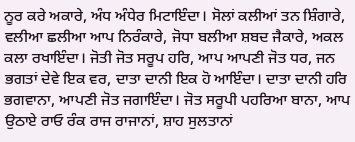ਨੂਰ ਕਰੇ ਅਕਾਰੇ, ਅੰਧ ਅੰਧੇਰ ਮਿਟਾਇੰਦਾ। ਸੋਲਾਂ ਕਲੀਆਂ ਤਨ ਸ਼ਿੰਗਾਰੇ, ਵਲੀਆ ਛਲੀਆ ਆਪ ਨਿਰੰਕਾਰੇ, ਜੋਧਾ ਬਲੀਆ ਸ਼ਬਦ ਜੈਕਾਰੇ, ਅਕਲ ਕਲਾ ਰਖਾਇੰਦਾ। ਜੋਤੀ ਜੋਤ ਸਰੂਪ ਹਰਿ, ਆਪ ਆਪਣੀ ਜੋਤ ਧਰ, ਜਨ ਭਗਤਾਂ ਦੇਵੇ ਇਕ ਵਰ, ਦਾਤਾ ਦਾਨੀ ਇਕ ਹੋ ਆਇੰਦਾ। ਦਾਤਾ ਦਾਨੀ ਹਰਿ ਭਗਵਾਨਾ, ਆਪਣੀ ਜੋਤ ਜਗਾਇੰਦਾ। ਜੋਤ ਸਰੂਪੀ ਪਹਰਿਆ ਬਾਨਾ, ਆਪ ਉਠਾਏ ਰਾਓ ਰੰਕ ਰਾਜ ਰਾਜਾਨਾਂ, ਸ਼ਾਹ ਸੁਲਤਾਨਾਂ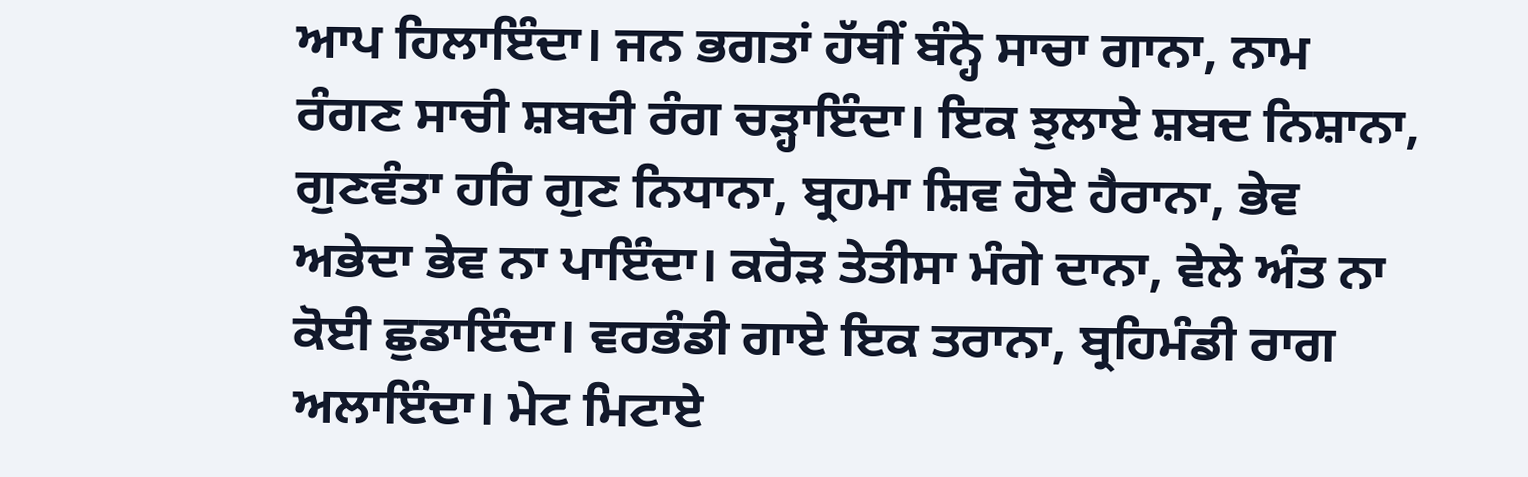ਆਪ ਹਿਲਾਇੰਦਾ। ਜਨ ਭਗਤਾਂ ਹੱਥੀਂ ਬੰਨ੍ਹੇ ਸਾਚਾ ਗਾਨਾ, ਨਾਮ ਰੰਗਣ ਸਾਚੀ ਸ਼ਬਦੀ ਰੰਗ ਚੜ੍ਹਾਇੰਦਾ। ਇਕ ਝੁਲਾਏ ਸ਼ਬਦ ਨਿਸ਼ਾਨਾ, ਗੁਣਵੰਤਾ ਹਰਿ ਗੁਣ ਨਿਧਾਨਾ, ਬ੍ਰਹਮਾ ਸ਼ਿਵ ਹੋਏ ਹੈਰਾਨਾ, ਭੇਵ ਅਭੇਦਾ ਭੇਵ ਨਾ ਪਾਇੰਦਾ। ਕਰੋੜ ਤੇਤੀਸਾ ਮੰਗੇ ਦਾਨਾ, ਵੇਲੇ ਅੰਤ ਨਾ ਕੋਈ ਛੁਡਾਇੰਦਾ। ਵਰਭੰਡੀ ਗਾਏ ਇਕ ਤਰਾਨਾ, ਬ੍ਰਹਿਮੰਡੀ ਰਾਗ ਅਲਾਇੰਦਾ। ਮੇਟ ਮਿਟਾਏ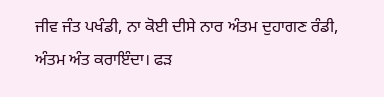ਜੀਵ ਜੰਤ ਪਖੰਡੀ, ਨਾ ਕੋਈ ਦੀਸੇ ਨਾਰ ਅੰਤਮ ਦੁਹਾਗਣ ਰੰਡੀ, ਅੰਤਮ ਅੰਤ ਕਰਾਇੰਦਾ। ਫੜ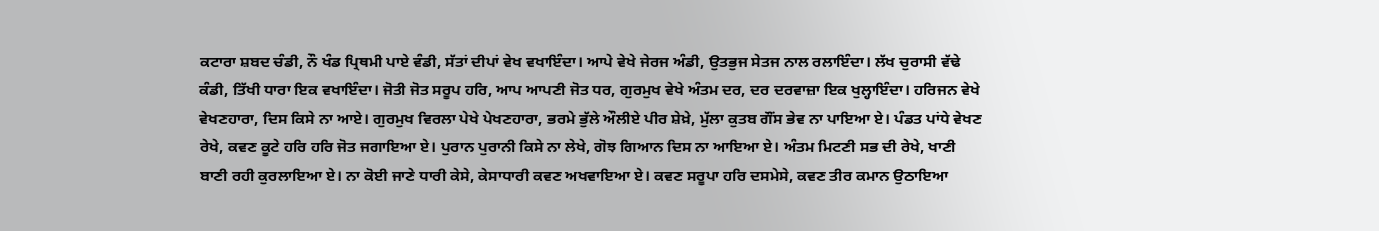ਕਟਾਰਾ ਸ਼ਬਦ ਚੰਡੀ, ਨੌ ਖੰਡ ਪ੍ਰਿਥਮੀ ਪਾਏ ਵੰਡੀ, ਸੱਤਾਂ ਦੀਪਾਂ ਵੇਖ ਵਖਾਇੰਦਾ। ਆਪੇ ਵੇਖੇ ਜੇਰਜ ਅੰਡੀ, ਉਤਭੁਜ ਸੇਤਜ ਨਾਲ ਰਲਾਇੰਦਾ। ਲੱਖ ਚੁਰਾਸੀ ਵੱਢੇ ਕੰਡੀ, ਤਿੱਖੀ ਧਾਰਾ ਇਕ ਵਖਾਇੰਦਾ। ਜੋਤੀ ਜੋਤ ਸਰੂਪ ਹਰਿ, ਆਪ ਆਪਣੀ ਜੋਤ ਧਰ, ਗੁਰਮੁਖ ਵੇਖੇ ਅੰਤਮ ਦਰ, ਦਰ ਦਰਵਾਜ਼ਾ ਇਕ ਖੁਲ੍ਹਾਇੰਦਾ। ਹਰਿਜਨ ਵੇਖੇ ਵੇਖਣਹਾਰਾ, ਦਿਸ ਕਿਸੇ ਨਾ ਆਏ। ਗੁਰਮੁਖ ਵਿਰਲਾ ਪੇਖੇ ਪੇਖਣਹਾਰਾ, ਭਰਮੇ ਭੁੱਲੇ ਔਲੀਏ ਪੀਰ ਸ਼ੇਖ਼ੇ, ਮੁੱਲਾ ਕੁਤਬ ਗੌਂਸ ਭੇਵ ਨਾ ਪਾਇਆ ਏ। ਪੰਡਤ ਪਾਂਧੇ ਵੇਖਣ ਰੇਖੇ, ਕਵਣ ਕੂਟੇ ਹਰਿ ਹਰਿ ਜੋਤ ਜਗਾਇਆ ਏ। ਪੁਰਾਨ ਪੁਰਾਨੀ ਕਿਸੇ ਨਾ ਲੇਖੇ, ਗੋਝ ਗਿਆਨ ਦਿਸ ਨਾ ਆਇਆ ਏ। ਅੰਤਮ ਮਿਟਣੀ ਸਭ ਦੀ ਰੇਖੇ, ਖਾਣੀ ਬਾਣੀ ਰਹੀ ਕੁਰਲਾਇਆ ਏ। ਨਾ ਕੋਈ ਜਾਣੇ ਧਾਰੀ ਕੇਸੇ, ਕੇਸਾਧਾਰੀ ਕਵਣ ਅਖਵਾਇਆ ਏ। ਕਵਣ ਸਰੂਪਾ ਹਰਿ ਦਸਮੇਸੇ, ਕਵਣ ਤੀਰ ਕਮਾਨ ਉਠਾਇਆ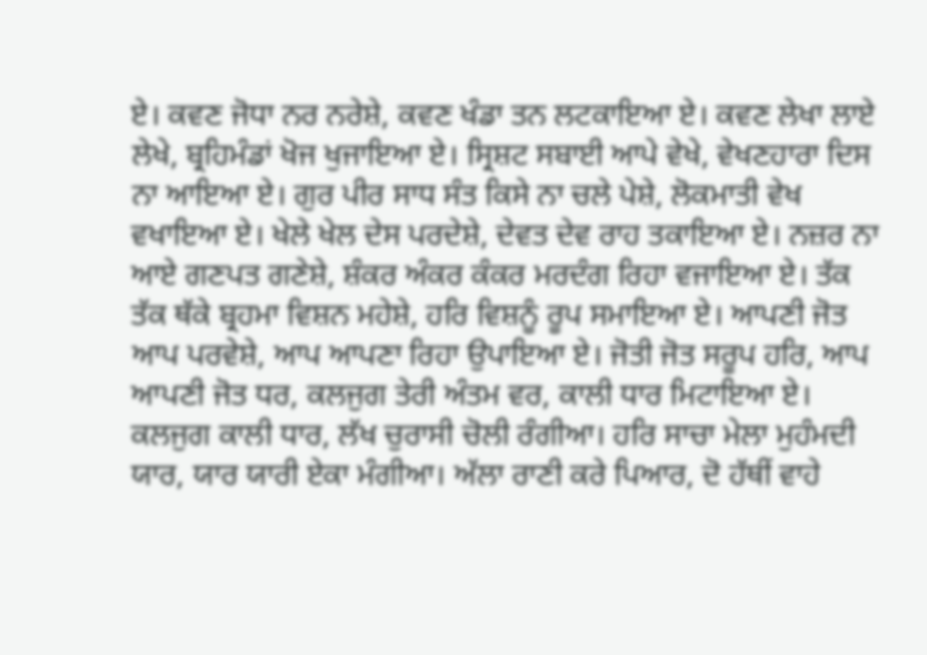ਏ। ਕਵਣ ਜੋਧਾ ਨਰ ਨਰੇਸ਼ੇ, ਕਵਣ ਖੰਡਾ ਤਨ ਲਟਕਾਇਆ ਏ। ਕਵਣ ਲੇਖਾ ਲਾਏ ਲੇਖੇ, ਬ੍ਰਹਿਮੰਡਾਂ ਖੋਜ ਖੁਜਾਇਆ ਏ। ਸ੍ਰਿਸ਼ਟ ਸਬਾਈ ਆਪੇ ਵੇਖੇ, ਵੇਖਣਹਾਰਾ ਦਿਸ ਨਾ ਆਇਆ ਏ। ਗੁਰ ਪੀਰ ਸਾਧ ਸੰਤ ਕਿਸੇ ਨਾ ਚਲੇ ਪੇਸ਼ੇ, ਲੋਕਮਾਤੀ ਵੇਖ ਵਖਾਇਆ ਏ। ਖੇਲੇ ਖੇਲ ਦੇਸ ਪਰਦੇਸ਼ੇ, ਦੇਵਤ ਦੇਵ ਰਾਹ ਤਕਾਇਆ ਏ। ਨਜ਼ਰ ਨਾ ਆਏ ਗਣਪਤ ਗਣੇਸ਼ੇ, ਸ਼ੰਕਰ ਅੰਕਰ ਕੰਕਰ ਮਰਦੰਗ ਰਿਹਾ ਵਜਾਇਆ ਏ। ਤੱਕ ਤੱਕ ਥੱਕੇ ਬ੍ਰਹਮਾ ਵਿਸ਼ਨ ਮਹੇਸ਼ੇ, ਹਰਿ ਵਿਸ਼ਨੂੰ ਰੂਪ ਸਮਾਇਆ ਏ। ਆਪਣੀ ਜੋਤ ਆਪ ਪਰਵੇਸ਼ੇ, ਆਪ ਆਪਣਾ ਰਿਹਾ ਉਪਾਇਆ ਏ। ਜੋਤੀ ਜੋਤ ਸਰੂਪ ਹਰਿ, ਆਪ ਆਪਣੀ ਜੋਤ ਧਰ, ਕਲਜੁਗ ਤੇਰੀ ਅੰਤਮ ਵਰ, ਕਾਲੀ ਧਾਰ ਮਿਟਾਇਆ ਏ। ਕਲਜੁਗ ਕਾਲੀ ਧਾਰ, ਲੱਖ ਚੁਰਾਸੀ ਚੋਲੀ ਰੰਗੀਆ। ਹਰਿ ਸਾਚਾ ਮੇਲਾ ਮੁਹੰਮਦੀ ਯਾਰ, ਯਾਰ ਯਾਰੀ ਏਕਾ ਮੰਗੀਆ। ਅੱਲਾ ਰਾਣੀ ਕਰੇ ਪਿਆਰ, ਦੋ ਹੱਥੀਂ ਵਾਹੇ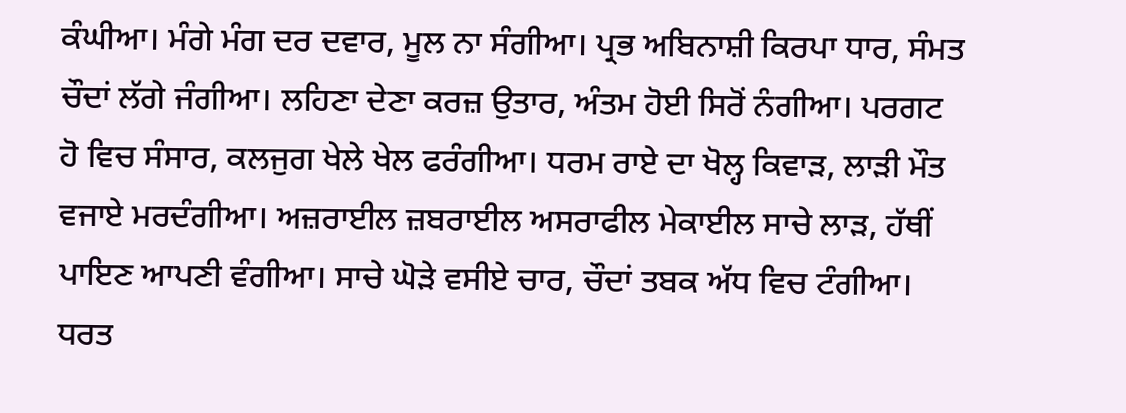ਕੰਘੀਆ। ਮੰਗੇ ਮੰਗ ਦਰ ਦਵਾਰ, ਮੂਲ ਨਾ ਸੰਗੀਆ। ਪ੍ਰਭ ਅਬਿਨਾਸ਼ੀ ਕਿਰਪਾ ਧਾਰ, ਸੰਮਤ ਚੌਦਾਂ ਲੱਗੇ ਜੰਗੀਆ। ਲਹਿਣਾ ਦੇਣਾ ਕਰਜ਼ ਉਤਾਰ, ਅੰਤਮ ਹੋਈ ਸਿਰੋਂ ਨੰਗੀਆ। ਪਰਗਟ ਹੋ ਵਿਚ ਸੰਸਾਰ, ਕਲਜੁਗ ਖੇਲੇ ਖੇਲ ਫਰੰਗੀਆ। ਧਰਮ ਰਾਏ ਦਾ ਖੋਲ੍ਹ ਕਿਵਾੜ, ਲਾੜੀ ਮੌਤ ਵਜਾਏ ਮਰਦੰਗੀਆ। ਅਜ਼ਰਾਈਲ ਜ਼ਬਰਾਈਲ ਅਸਰਾਫੀਲ ਮੇਕਾਈਲ ਸਾਚੇ ਲਾੜ, ਹੱਥੀਂ ਪਾਇਣ ਆਪਣੀ ਵੰਗੀਆ। ਸਾਚੇ ਘੋੜੇ ਵਸੀਏ ਚਾਰ, ਚੌਦਾਂ ਤਬਕ ਅੱਧ ਵਿਚ ਟੰਗੀਆ। ਧਰਤ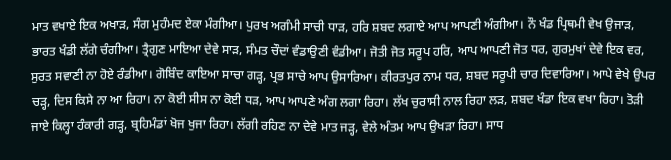ਮਾਤ ਵਖਾਏ ਇਕ ਅਖਾੜ, ਸੰਗ ਮੁਹੰਮਦ ਏਕਾ ਮੰਗੀਆ। ਪੁਰਖ ਅਗੰਮੀ ਸਾਚੀ ਧਾੜ, ਹਰਿ ਸ਼ਬਦ ਲਗਾਏ ਆਪ ਆਪਣੀ ਅੰਗੀਆ। ਨੌ ਖੰਡ ਪ੍ਰਿਥਮੀ ਵੇਖ ਉਜਾੜ, ਭਾਰਤ ਖੰਡੀ ਲੱਗੇ ਚੰਗੀਆ। ਤ੍ਰੈਗੁਣ ਮਾਇਆ ਦੇਵੇ ਸਾੜ, ਸੰਮਤ ਚੌਦਾਂ ਵੰਡਾਉਣੀ ਵੰਡੀਆ। ਜੋਤੀ ਜੋਤ ਸਰੂਪ ਹਰਿ, ਆਪ ਆਪਣੀ ਜੋਤ ਧਰ, ਗੁਰਮੁਖਾਂ ਦੇਵੇ ਇਕ ਵਰ, ਸੁਰਤ ਸਵਾਣੀ ਨਾ ਹੋਏ ਰੰਡੀਆ। ਗੋਬਿੰਦ ਕਾਇਆ ਸਾਚਾ ਗੜ੍ਹ, ਪ੍ਰਭ ਸਾਚੇ ਆਪ ਉਸਾਰਿਆ। ਕੀਰਤਪੁਰ ਨਾਮ ਧਰ, ਸ਼ਬਦ ਸਰੂਪੀ ਚਾਰ ਦਿਵਾਰਿਆ। ਆਪੇ ਵੇਖੇ ਉਪਰ ਚੜ੍ਹ, ਦਿਸ ਕਿਸੇ ਨਾ ਆ ਰਿਹਾ। ਨਾ ਕੋਈ ਸੀਸ ਨਾ ਕੋਈ ਧੜ, ਆਪ ਆਪਣੇ ਅੰਗ ਲਗਾ ਰਿਹਾ। ਲੱਖ ਚੁਰਾਸੀ ਨਾਲ ਰਿਹਾ ਲੜ, ਸ਼ਬਦ ਖੰਡਾ ਇਕ ਵਖਾ ਰਿਹਾ। ਤੋੜੀ ਜਾਏ ਕਿਲ੍ਹਾ ਹੰਕਾਰੀ ਗੜ੍ਹ, ਬ੍ਰਹਿਮੰਡਾਂ ਖੋਜ ਖੁਜਾ ਰਿਹਾ। ਲੱਗੀ ਰਹਿਣ ਨਾ ਦੇਵੇ ਮਾਤ ਜੜ੍ਹ, ਵੇਲੇ ਅੰਤਮ ਆਪ ਉਖੜਾ ਰਿਹਾ। ਸਾਧ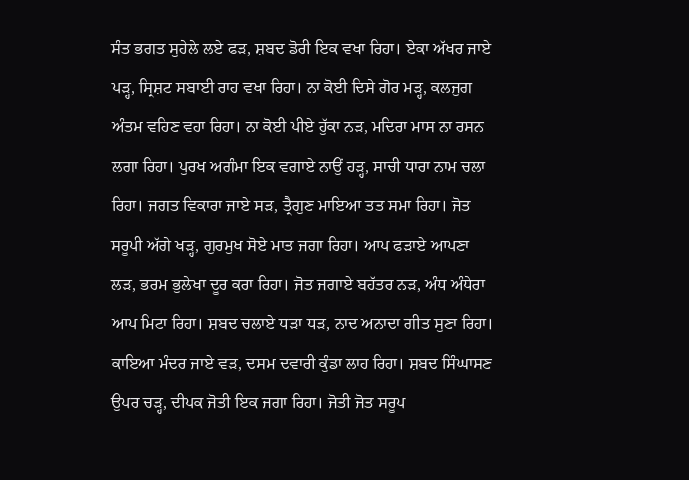ਸੰਤ ਭਗਤ ਸੁਹੇਲੇ ਲਏ ਫੜ, ਸ਼ਬਦ ਡੋਰੀ ਇਕ ਵਖਾ ਰਿਹਾ। ਏਕਾ ਅੱਖਰ ਜਾਏ ਪੜ੍ਹ, ਸ੍ਰਿਸ਼ਟ ਸਬਾਈ ਰਾਹ ਵਖਾ ਰਿਹਾ। ਨਾ ਕੋਈ ਦਿਸੇ ਗੋਰ ਮੜ੍ਹ, ਕਲਜੁਗ ਅੰਤਮ ਵਹਿਣ ਵਹਾ ਰਿਹਾ। ਨਾ ਕੋਈ ਪੀਏ ਹੁੱਕਾ ਨੜ, ਮਦਿਰਾ ਮਾਸ ਨਾ ਰਸਨ ਲਗਾ ਰਿਹਾ। ਪੁਰਖ ਅਗੰਮਾ ਇਕ ਵਗਾਏ ਨਾਉਂ ਹੜ੍ਹ, ਸਾਚੀ ਧਾਰਾ ਨਾਮ ਚਲਾ ਰਿਹਾ। ਜਗਤ ਵਿਕਾਰਾ ਜਾਏ ਸੜ, ਤ੍ਰੈਗੁਣ ਮਾਇਆ ਤਤ ਸਮਾ ਰਿਹਾ। ਜੋਤ ਸਰੂਪੀ ਅੱਗੇ ਖੜ੍ਹ, ਗੁਰਮੁਖ ਸੋਏ ਮਾਤ ਜਗਾ ਰਿਹਾ। ਆਪ ਫੜਾਏ ਆਪਣਾ ਲੜ, ਭਰਮ ਭੁਲੇਖਾ ਦੂਰ ਕਰਾ ਰਿਹਾ। ਜੋਤ ਜਗਾਏ ਬਹੱਤਰ ਨੜ, ਅੰਧ ਅੰਧੇਰਾ ਆਪ ਮਿਟਾ ਰਿਹਾ। ਸ਼ਬਦ ਚਲਾਏ ਧੜਾ ਧੜ, ਨਾਦ ਅਨਾਦਾ ਗੀਤ ਸੁਣਾ ਰਿਹਾ। ਕਾਇਆ ਮੰਦਰ ਜਾਏ ਵੜ, ਦਸਮ ਦਵਾਰੀ ਕੁੰਡਾ ਲਾਹ ਰਿਹਾ। ਸ਼ਬਦ ਸਿੰਘਾਸਣ ਉਪਰ ਚੜ੍ਹ, ਦੀਪਕ ਜੋਤੀ ਇਕ ਜਗਾ ਰਿਹਾ। ਜੋਤੀ ਜੋਤ ਸਰੂਪ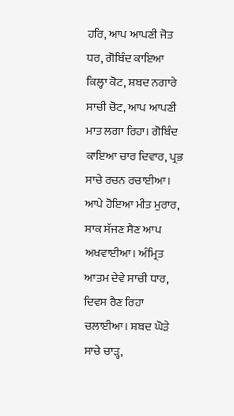ਹਰਿ, ਆਪ ਆਪਣੀ ਜੋਤ ਧਰ, ਗੋਬਿੰਦ ਕਾਇਆ ਕਿਲ੍ਹਾ ਕੋਟ, ਸ਼ਬਦ ਨਗਾਰੇ ਸਾਚੀ ਚੋਟ, ਆਪ ਆਪਣੀ ਮਾਤ ਲਗਾ ਰਿਹਾ। ਗੋਬਿੰਦ ਕਾਇਆ ਚਾਰ ਦਿਵਾਰ, ਪ੍ਰਭ ਸਾਚੇ ਰਚਨ ਰਚਾਈਆ। ਆਪੇ ਹੋਇਆ ਮੀਤ ਮੁਰਾਰ, ਸਾਕ ਸੱਜਣ ਸੈਣ ਆਪ ਅਖਵਾਈਆ। ਅੰਮ੍ਰਿਤ ਆਤਮ ਦੇਵੇ ਸਾਚੀ ਧਾਰ, ਦਿਵਸ ਰੈਣ ਰਿਹਾ ਚਲਾਈਆ। ਸ਼ਬਦ ਘੋੜੇ ਸਾਚੇ ਚਾੜ੍ਹ,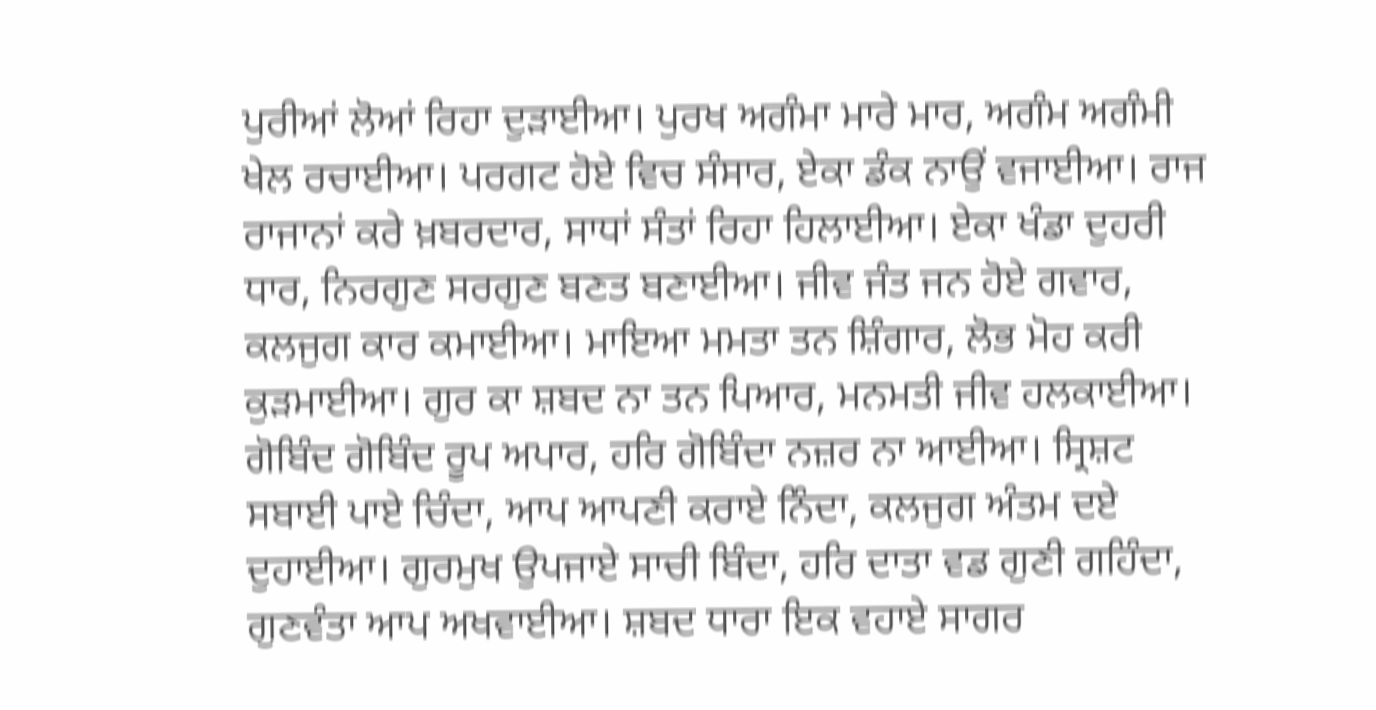ਪੁਰੀਆਂ ਲੋਆਂ ਰਿਹਾ ਦੁੜਾਈਆ। ਪੁਰਖ ਅਗੰਮਾ ਮਾਰੇ ਮਾਰ, ਅਗੰਮ ਅਗੰਮੀ ਖੇਲ ਰਚਾਈਆ। ਪਰਗਟ ਹੋਏ ਵਿਚ ਸੰਸਾਰ, ਏਕਾ ਡੰਕ ਨਾਉਂ ਵਜਾਈਆ। ਰਾਜ ਰਾਜਾਨਾਂ ਕਰੇ ਖ਼ਬਰਦਾਰ, ਸਾਧਾਂ ਸੰਤਾਂ ਰਿਹਾ ਹਿਲਾਈਆ। ਏਕਾ ਖੰਡਾ ਦੁਹਰੀ ਧਾਰ, ਨਿਰਗੁਣ ਸਰਗੁਣ ਬਣਤ ਬਣਾਈਆ। ਜੀਵ ਜੰਤ ਜਨ ਹੋਏ ਗਵਾਰ, ਕਲਜੁਗ ਕਾਰ ਕਮਾਈਆ। ਮਾਇਆ ਮਮਤਾ ਤਨ ਸ਼ਿੰਗਾਰ, ਲੋਭ ਮੋਹ ਕਰੀ ਕੁੜਮਾਈਆ। ਗੁਰ ਕਾ ਸ਼ਬਦ ਨਾ ਤਨ ਪਿਆਰ, ਮਨਮਤੀ ਜੀਵ ਹਲਕਾਈਆ। ਗੋਬਿੰਦ ਗੋਬਿੰਦ ਰੂਪ ਅਪਾਰ, ਹਰਿ ਗੋਬਿੰਦਾ ਨਜ਼ਰ ਨਾ ਆਈਆ। ਸ੍ਰਿਸ਼ਟ ਸਬਾਈ ਪਾਏ ਚਿੰਦਾ, ਆਪ ਆਪਣੀ ਕਰਾਏ ਨਿੰਦਾ, ਕਲਜੁਗ ਅੰਤਮ ਦਏ ਦੁਹਾਈਆ। ਗੁਰਮੁਖ ਉਪਜਾਏ ਸਾਚੀ ਬਿੰਦਾ, ਹਰਿ ਦਾਤਾ ਵਡ ਗੁਣੀ ਗਹਿੰਦਾ, ਗੁਣਵੰਤਾ ਆਪ ਅਖਵਾਈਆ। ਸ਼ਬਦ ਧਾਰਾ ਇਕ ਵਹਾਏ ਸਾਗਰ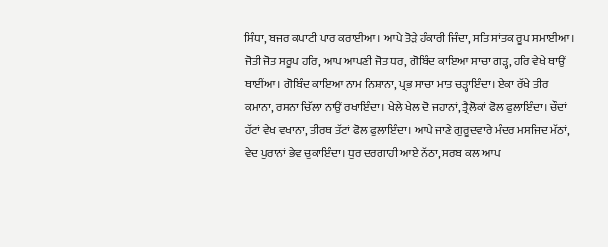ਸਿੰਧਾ, ਬਜਰ ਕਪਾਟੀ ਪਾਰ ਕਰਾਈਆ। ਆਪੇ ਤੋੜੇ ਹੰਕਾਰੀ ਜਿੰਦਾ, ਸਤਿ ਸਾਂਤਕ ਰੂਪ ਸਮਾਈਆ। ਜੋਤੀ ਜੋਤ ਸਰੂਪ ਹਰਿ, ਆਪ ਆਪਣੀ ਜੋਤ ਧਰ, ਗੋਬਿੰਦ ਕਾਇਆ ਸਾਚਾ ਗੜ੍ਹ, ਹਰਿ ਵੇਖੇ ਥਾਉਂ ਥਾਈਂਆ। ਗੋਬਿੰਦ ਕਾਇਆ ਨਾਮ ਨਿਸ਼ਾਨਾ, ਪ੍ਰਭ ਸਾਚਾ ਮਾਤ ਚੜ੍ਹਾਇੰਦਾ। ਏਕਾ ਰੱਖੇ ਤੀਰ ਕਮਾਨਾ, ਰਸਨਾ ਚਿੱਲਾ ਨਾਉਂ ਰਖਾਇੰਦਾ। ਖੇਲੇ ਖੇਲ ਦੋ ਜਹਾਨਾਂ, ਤ੍ਰੈਲੋਕਾਂ ਫੋਲ ਫੁਲਾਇੰਦਾ। ਚੌਦਾਂ ਹੱਟਾਂ ਵੇਖ ਵਖਾਨਾ, ਤੀਰਥ ਤੱਟਾਂ ਫੋਲ ਫੁਲਾਇੰਦਾ। ਆਪੇ ਜਾਣੇ ਗੁਰੂਦਵਾਰੇ ਮੰਦਰ ਮਸਜਿਦ ਮੱਠਾਂ, ਵੇਦ ਪੁਰਾਨਾਂ ਭੇਵ ਚੁਕਾਇੰਦਾ। ਧੁਰ ਦਰਗਾਹੀ ਆਏ ਨੱਠਾ, ਸਰਬ ਕਲ ਆਪ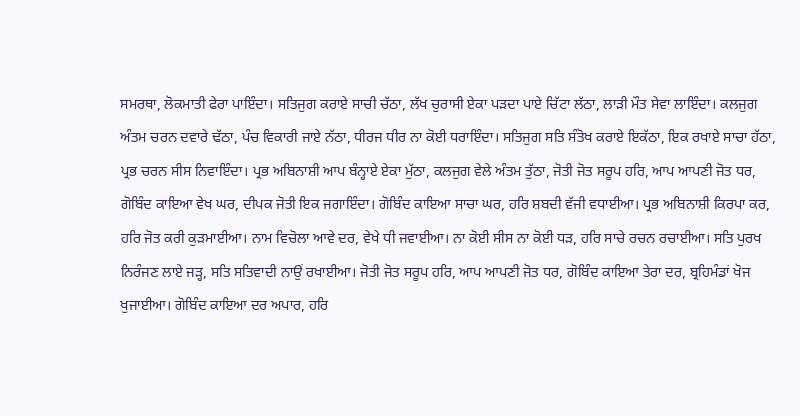ਸਮਰਥਾ, ਲੋਕਮਾਤੀ ਫੇਰਾ ਪਾਇੰਦਾ। ਸਤਿਜੁਗ ਕਰਾਏ ਸਾਚੀ ਚੱਠਾ, ਲੱਖ ਚੁਰਾਸੀ ਏਕਾ ਪੜਦਾ ਪਾਏ ਚਿੱਟਾ ਲੱਠਾ, ਲਾੜੀ ਮੌਤ ਸੇਵਾ ਲਾਇੰਦਾ। ਕਲਜੁਗ ਅੰਤਮ ਚਰਨ ਦਵਾਰੇ ਢੱਠਾ, ਪੰਚ ਵਿਕਾਰੀ ਜਾਏ ਨੱਠਾ, ਧੀਰਜ ਧੀਰ ਨਾ ਕੋਈ ਧਰਾਇੰਦਾ। ਸਤਿਜੁਗ ਸਤਿ ਸੰਤੋਖ ਕਰਾਏ ਇਕੱਠਾ, ਇਕ ਰਖਾਏ ਸਾਚਾ ਹੱਠਾ, ਪ੍ਰਭ ਚਰਨ ਸੀਸ ਨਿਵਾਇੰਦਾ। ਪ੍ਰਭ ਅਬਿਨਾਸ਼ੀ ਆਪ ਬੰਨ੍ਹਾਏ ਏਕਾ ਮੁੱਠਾ, ਕਲਜੁਗ ਵੇਲੇ ਅੰਤਮ ਤੁੱਠਾ, ਜੋਤੀ ਜੋਤ ਸਰੂਪ ਹਰਿ, ਆਪ ਆਪਣੀ ਜੋਤ ਧਰ, ਗੋਬਿੰਦ ਕਾਇਆ ਵੇਖ ਘਰ, ਦੀਪਕ ਜੋਤੀ ਇਕ ਜਗਾਇੰਦਾ। ਗੋਬਿੰਦ ਕਾਇਆ ਸਾਚਾ ਘਰ, ਹਰਿ ਸ਼ਬਦੀ ਵੱਜੀ ਵਧਾਈਆ। ਪ੍ਰਭ ਅਬਿਨਾਸ਼ੀ ਕਿਰਪਾ ਕਰ, ਹਰਿ ਜੋਤ ਕਰੀ ਕੁੜਮਾਈਆ। ਨਾਮ ਵਿਚੋਲਾ ਆਵੇ ਦਰ, ਵੇਖੇ ਧੀ ਜਵਾਈਆ। ਨਾ ਕੋਈ ਸੀਸ ਨਾ ਕੋਈ ਧੜ, ਹਰਿ ਸਾਚੇ ਰਚਨ ਰਚਾਈਆ। ਸਤਿ ਪੁਰਖ ਨਿਰੰਜਣ ਲਾਏ ਜੜ੍ਹ, ਸਤਿ ਸਤਿਵਾਦੀ ਨਾਉਂ ਰਖਾਈਆ। ਜੋਤੀ ਜੋਤ ਸਰੂਪ ਹਰਿ, ਆਪ ਆਪਣੀ ਜੋਤ ਧਰ, ਗੋਬਿੰਦ ਕਾਇਆ ਤੇਰਾ ਦਰ, ਬ੍ਰਹਿਮੰਡਾਂ ਖੋਜ ਖੁਜਾਈਆ। ਗੋਬਿੰਦ ਕਾਇਆ ਦਰ ਅਪਾਰ, ਹਰਿ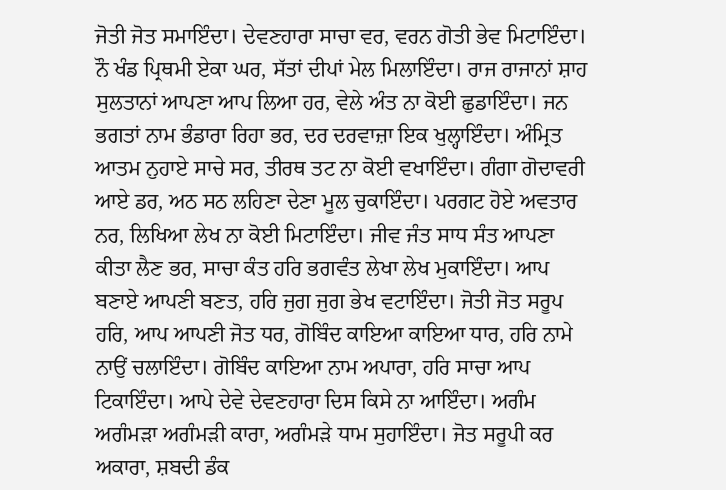ਜੋਤੀ ਜੋਤ ਸਮਾਇੰਦਾ। ਦੇਵਣਹਾਰਾ ਸਾਚਾ ਵਰ, ਵਰਨ ਗੋਤੀ ਭੇਵ ਮਿਟਾਇੰਦਾ। ਨੌ ਖੰਡ ਪ੍ਰਿਥਮੀ ਏਕਾ ਘਰ, ਸੱਤਾਂ ਦੀਪਾਂ ਮੇਲ ਮਿਲਾਇੰਦਾ। ਰਾਜ ਰਾਜਾਨਾਂ ਸ਼ਾਹ ਸੁਲਤਾਨਾਂ ਆਪਣਾ ਆਪ ਲਿਆ ਹਰ, ਵੇਲੇ ਅੰਤ ਨਾ ਕੋਈ ਛੁਡਾਇੰਦਾ। ਜਨ ਭਗਤਾਂ ਨਾਮ ਭੰਡਾਰਾ ਰਿਹਾ ਭਰ, ਦਰ ਦਰਵਾਜ਼ਾ ਇਕ ਖੁਲ੍ਹਾਇੰਦਾ। ਅੰਮ੍ਰਿਤ ਆਤਮ ਨੁਹਾਏ ਸਾਚੇ ਸਰ, ਤੀਰਥ ਤਟ ਨਾ ਕੋਈ ਵਖਾਇੰਦਾ। ਗੰਗਾ ਗੋਦਾਵਰੀ ਆਏ ਡਰ, ਅਠ ਸਠ ਲਹਿਣਾ ਦੇਣਾ ਮੂਲ ਚੁਕਾਇੰਦਾ। ਪਰਗਟ ਹੋਏ ਅਵਤਾਰ ਨਰ, ਲਿਖਿਆ ਲੇਖ ਨਾ ਕੋਈ ਮਿਟਾਇੰਦਾ। ਜੀਵ ਜੰਤ ਸਾਧ ਸੰਤ ਆਪਣਾ ਕੀਤਾ ਲੈਣ ਭਰ, ਸਾਚਾ ਕੰਤ ਹਰਿ ਭਗਵੰਤ ਲੇਖਾ ਲੇਖ ਮੁਕਾਇੰਦਾ। ਆਪ ਬਣਾਏ ਆਪਣੀ ਬਣਤ, ਹਰਿ ਜੁਗ ਜੁਗ ਭੇਖ ਵਟਾਇੰਦਾ। ਜੋਤੀ ਜੋਤ ਸਰੂਪ ਹਰਿ, ਆਪ ਆਪਣੀ ਜੋਤ ਧਰ, ਗੋਬਿੰਦ ਕਾਇਆ ਕਾਇਆ ਧਾਰ, ਹਰਿ ਨਾਮੇ ਨਾਉਂ ਚਲਾਇੰਦਾ। ਗੋਬਿੰਦ ਕਾਇਆ ਨਾਮ ਅਪਾਰਾ, ਹਰਿ ਸਾਚਾ ਆਪ ਟਿਕਾਇੰਦਾ। ਆਪੇ ਦੇਵੇ ਦੇਵਣਹਾਰਾ ਦਿਸ ਕਿਸੇ ਨਾ ਆਇੰਦਾ। ਅਗੰਮ ਅਗੰਮੜਾ ਅਗੰਮੜੀ ਕਾਰਾ, ਅਗੰਮੜੇ ਧਾਮ ਸੁਹਾਇੰਦਾ। ਜੋਤ ਸਰੂਪੀ ਕਰ ਅਕਾਰਾ, ਸ਼ਬਦੀ ਡੰਕ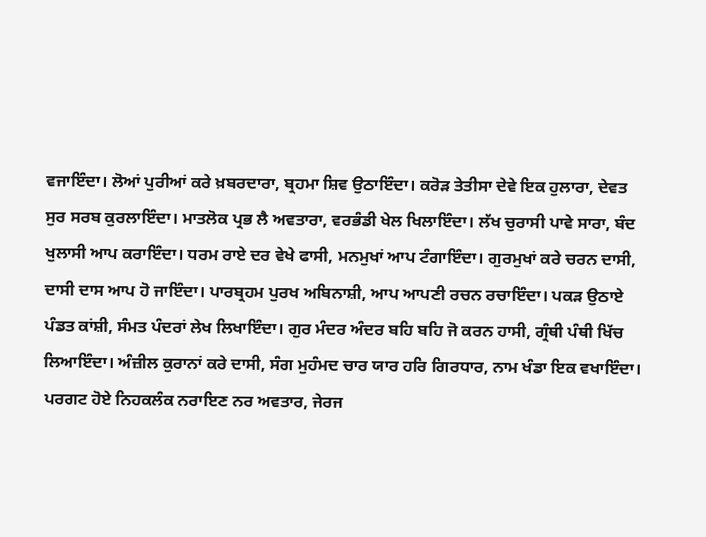ਵਜਾਇੰਦਾ। ਲੋਆਂ ਪੁਰੀਆਂ ਕਰੇ ਖ਼ਬਰਦਾਰਾ, ਬ੍ਰਹਮਾ ਸ਼ਿਵ ਉਠਾਇੰਦਾ। ਕਰੋੜ ਤੇਤੀਸਾ ਦੇਵੇ ਇਕ ਹੁਲਾਰਾ, ਦੇਵਤ ਸੁਰ ਸਰਬ ਕੁਰਲਾਇੰਦਾ। ਮਾਤਲੋਕ ਪ੍ਰਭ ਲੈ ਅਵਤਾਰਾ, ਵਰਭੰਡੀ ਖੇਲ ਖਿਲਾਇੰਦਾ। ਲੱਖ ਚੁਰਾਸੀ ਪਾਵੇ ਸਾਰਾ, ਬੰਦ ਖੁਲਾਸੀ ਆਪ ਕਰਾਇੰਦਾ। ਧਰਮ ਰਾਏ ਦਰ ਵੇਖੇ ਫਾਸੀ, ਮਨਮੁਖਾਂ ਆਪ ਟੰਗਾਇੰਦਾ। ਗੁਰਮੁਖਾਂ ਕਰੇ ਚਰਨ ਦਾਸੀ, ਦਾਸੀ ਦਾਸ ਆਪ ਹੋ ਜਾਇੰਦਾ। ਪਾਰਬ੍ਰਹਮ ਪੁਰਖ ਅਬਿਨਾਸ਼ੀ, ਆਪ ਆਪਣੀ ਰਚਨ ਰਚਾਇੰਦਾ। ਪਕੜ ਉਠਾਏ ਪੰਡਤ ਕਾਂਸ਼ੀ, ਸੰਮਤ ਪੰਦਰਾਂ ਲੇਖ ਲਿਖਾਇੰਦਾ। ਗੁਰ ਮੰਦਰ ਅੰਦਰ ਬਹਿ ਬਹਿ ਜੋ ਕਰਨ ਹਾਸੀ, ਗ੍ਰੰਥੀ ਪੰਥੀ ਖਿੱਚ ਲਿਆਇੰਦਾ। ਅੰਜ਼ੀਲ ਕੁਰਾਨਾਂ ਕਰੇ ਦਾਸੀ, ਸੰਗ ਮੁਹੰਮਦ ਚਾਰ ਯਾਰ ਹਰਿ ਗਿਰਧਾਰ, ਨਾਮ ਖੰਡਾ ਇਕ ਵਖਾਇੰਦਾ। ਪਰਗਟ ਹੋਏ ਨਿਹਕਲੰਕ ਨਰਾਇਣ ਨਰ ਅਵਤਾਰ, ਜੇਰਜ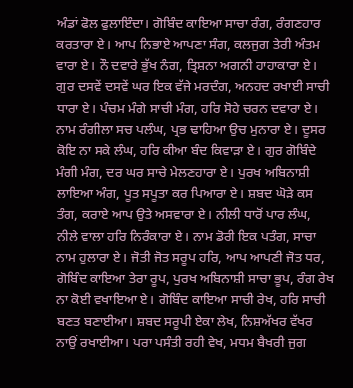ਅੰਡਾਂ ਫੋਲ ਫੁਲਾਇੰਦਾ। ਗੋਬਿੰਦ ਕਾਇਆ ਸਾਚਾ ਰੰਗ, ਰੰਗਣਹਾਰ ਕਰਤਾਰਾ ਏ। ਆਪ ਨਿਭਾਏ ਆਪਣਾ ਸੰਗ, ਕਲਜੁਗ ਤੇਰੀ ਅੰਤਮ ਵਾਰਾ ਏ। ਨੌ ਦਵਾਰੇ ਭੁੱਖ ਨੰਗ, ਤ੍ਰਿਸ਼ਨਾ ਅਗਨੀ ਹਾਹਾਕਾਰਾ ਏ। ਗੁਰ ਦਸਵੇਂ ਦਸਵੇਂ ਘਰ ਇਕ ਵੱਜੇ ਮਰਦੰਗ, ਅਨਹਦ ਰਖਾਈ ਸਾਚੀ ਧਾਰਾ ਏ। ਪੰਚਮ ਮੰਗੇ ਸਾਚੀ ਮੰਗ, ਹਰਿ ਸੋਹੇ ਚਰਨ ਦਵਾਰਾ ਏ। ਨਾਮ ਰੰਗੀਲਾ ਸਚ ਪਲੰਘ, ਪ੍ਰਭ ਢਾਹਿਆ ਉਚ ਮੁਨਾਰਾ ਏ। ਦੂਸਰ ਕੋਇ ਨਾ ਸਕੇ ਲੰਘ, ਹਰਿ ਕੀਆ ਬੰਦ ਕਿਵਾੜਾ ਏ। ਗੁਰ ਗੋਬਿੰਦੇ ਮੰਗੀ ਮੰਗ, ਦਰ ਘਰ ਸਾਚੇ ਮੇਲਣਹਾਰਾ ਏ। ਪੁਰਖ ਅਬਿਨਾਸ਼ੀ ਲਾਇਆ ਅੰਗ, ਪੂਤ ਸਪੂਤਾ ਕਰ ਪਿਆਰਾ ਏ। ਸ਼ਬਦ ਘੋੜੇ ਕਸ ਤੰਗ, ਕਰਾਏ ਆਪ ਉਤੇ ਅਸਵਾਰਾ ਏ। ਨੀਲੀ ਧਾਰੋਂ ਪਾਰ ਲੰਘ, ਨੀਲੇ ਵਾਲਾ ਹਰਿ ਨਿਰੰਕਾਰਾ ਏ। ਨਾਮ ਡੋਰੀ ਇਕ ਪਤੰਗ, ਸਾਚਾ ਨਾਮ ਹੁਲਾਰਾ ਏ। ਜੋਤੀ ਜੋਤ ਸਰੂਪ ਹਰਿ, ਆਪ ਆਪਣੀ ਜੋਤ ਧਰ, ਗੋਬਿੰਦ ਕਾਇਆ ਤੇਰਾ ਰੂਪ, ਪੁਰਖ ਅਬਿਨਾਸ਼ੀ ਸਾਚਾ ਭੂਪ, ਰੰਗ ਰੇਖ ਨਾ ਕੋਈ ਵਖਾਇਆ ਏ। ਗੋਬਿੰਦ ਕਾਇਆ ਸਾਚੀ ਰੇਖ, ਹਰਿ ਸਾਚੀ ਬਣਤ ਬਣਾਈਆ। ਸ਼ਬਦ ਸਰੂਪੀ ਏਕਾ ਲੇਖ, ਨਿਸ਼ਅੱਖਰ ਵੱਖਰ ਨਾਉਂ ਰਖਾਈਆ। ਪਰਾ ਪਸੰਤੀ ਰਹੀ ਵੇਖ, ਮਧਮ ਬੈਖਰੀ ਜੁਗ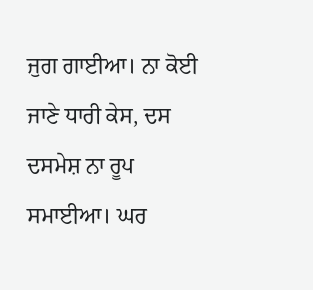ਜੁਗ ਗਾਈਆ। ਨਾ ਕੋਈ ਜਾਣੇ ਧਾਰੀ ਕੇਸ, ਦਸ ਦਸਮੇਸ਼ ਨਾ ਰੂਪ ਸਮਾਈਆ। ਘਰ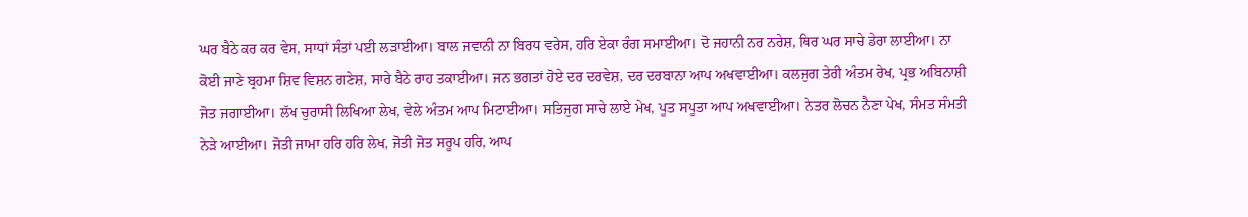ਘਰ ਬੈਠੇ ਕਰ ਕਰ ਵੇਸ, ਸਾਧਾਂ ਸੰਤਾਂ ਪਈ ਲੜਾਈਆ। ਬਾਲ ਜਵਾਨੀ ਨਾ ਬਿਰਧ ਵਰੇਸ, ਹਰਿ ਏਕਾ ਰੰਗ ਸਮਾਈਆ। ਦੋ ਜਹਾਨੀ ਨਰ ਨਰੇਸ਼, ਥਿਰ ਘਰ ਸਾਚੇ ਡੇਰਾ ਲਾਈਆ। ਨਾ ਕੋਈ ਜਾਣੇ ਬ੍ਰਹਮਾ ਸ਼ਿਵ ਵਿਸ਼ਨ ਗਣੇਸ਼, ਸਾਰੇ ਬੈਠੇ ਰਾਹ ਤਕਾਈਆ। ਜਨ ਭਗਤਾਂ ਹੋਏ ਦਰ ਦਰਵੇਸ਼, ਦਰ ਦਰਬਾਨਾ ਆਪ ਅਖਵਾਈਆ। ਕਲਜੁਗ ਤੇਰੀ ਅੰਤਮ ਰੇਖ, ਪ੍ਰਭ ਅਬਿਨਾਸ਼ੀ ਜੋਤ ਜਗਾਈਆ। ਲੱਖ ਚੁਰਾਸੀ ਲਿਖਿਆ ਲੇਖ, ਵੇਲੇ ਅੰਤਮ ਆਪ ਮਿਟਾਈਆ। ਸਤਿਜੁਗ ਸਾਚੇ ਲਾਏ ਮੇਖ, ਪੂਤ ਸਪੂਤਾ ਆਪ ਅਖਵਾਈਆ। ਨੇਤਰ ਲੋਚਨ ਨੈਣਾ ਪੇਖ, ਸੰਮਤ ਸੰਮਤੀ ਨੇੜੇ ਆਈਆ। ਜੋਤੀ ਜਾਮਾ ਹਰਿ ਹਰਿ ਲੇਖ, ਜੋਤੀ ਜੋਤ ਸਰੂਪ ਹਰਿ, ਆਪ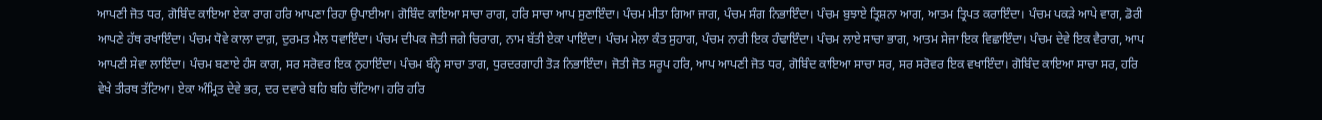ਆਪਣੀ ਜੋਤ ਧਰ, ਗੋਬਿੰਦ ਕਾਇਆ ਏਕਾ ਰਾਗ ਹਰਿ ਆਪਣਾ ਰਿਹਾ ਉਪਾਈਆ। ਗੋਬਿੰਦ ਕਾਇਆ ਸਾਚਾ ਰਾਗ, ਹਰਿ ਸਾਚਾ ਆਪ ਸੁਣਾਇੰਦਾ। ਪੰਚਮ ਮੀਤਾ ਗਿਆ ਜਾਗ, ਪੰਚਮ ਸੰਗ ਨਿਭਾਇੰਦਾ। ਪੰਚਮ ਬੁਝਾਏ ਤ੍ਰਿਸ਼ਨਾ ਆਗ, ਆਤਮ ਤ੍ਰਿਪਤ ਕਰਾਇੰਦਾ। ਪੰਚਮ ਪਕੜੇ ਆਪੇ ਵਾਗ, ਡੋਰੀ ਆਪਣੇ ਹੱਥ ਰਖਾਇੰਦਾ। ਪੰਚਮ ਧੋਵੇ ਕਾਲਾ ਦਾਗ਼, ਦੁਰਮਤ ਮੈਲ ਧਵਾਇੰਦਾ। ਪੰਚਮ ਦੀਪਕ ਜੋਤੀ ਜਗੇ ਚਿਰਾਗ, ਨਾਮ ਬੱਤੀ ਏਕਾ ਪਾਇੰਦਾ। ਪੰਚਮ ਮੇਲਾ ਕੰਤ ਸੁਹਾਗ, ਪੰਚਮ ਨਾਰੀ ਇਕ ਹੰਢਾਇੰਦਾ। ਪੰਚਮ ਲਾਏ ਸਾਚਾ ਭਾਗ, ਆਤਮ ਸੇਜਾ ਇਕ ਵਿਛਾਇੰਦਾ। ਪੰਚਮ ਦੇਵੇ ਇਕ ਵੈਰਾਗ, ਆਪ ਆਪਣੀ ਸੇਵਾ ਲਾਇੰਦਾ। ਪੰਚਮ ਬਣਾਏ ਹੰਸ ਕਾਗ, ਸਰ ਸਰੋਵਰ ਇਕ ਨੁਹਾਇੰਦਾ। ਪੰਚਮ ਬੰਨ੍ਹੇ ਸਾਚਾ ਤਾਗ, ਧੁਰਦਰਗਾਹੀ ਤੋੜ ਨਿਭਾਇੰਦਾ। ਜੋਤੀ ਜੋਤ ਸਰੂਪ ਹਰਿ, ਆਪ ਆਪਣੀ ਜੋਤ ਧਰ, ਗੋਬਿੰਦ ਕਾਇਆ ਸਾਚਾ ਸਰ, ਸਰ ਸਰੋਵਰ ਇਕ ਵਖਾਇੰਦਾ। ਗੋਬਿੰਦ ਕਾਇਆ ਸਾਚਾ ਸਰ, ਹਰਿ ਵੇਖੇ ਤੀਰਥ ਤੱਟਿਆ। ਏਕਾ ਅੰਮ੍ਰਿਤ ਦੇਵੇ ਭਰ, ਦਰ ਦਵਾਰੇ ਬਹਿ ਬਹਿ ਚੱਟਿਆ। ਹਰਿ ਹਰਿ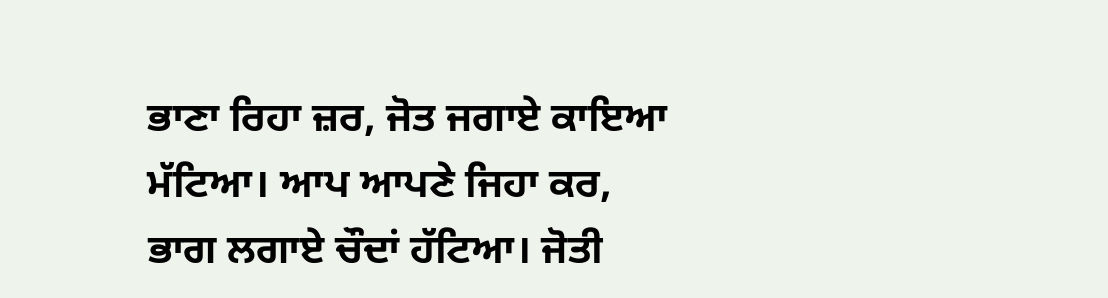ਭਾਣਾ ਰਿਹਾ ਜ਼ਰ, ਜੋਤ ਜਗਾਏ ਕਾਇਆ ਮੱਟਿਆ। ਆਪ ਆਪਣੇ ਜਿਹਾ ਕਰ, ਭਾਗ ਲਗਾਏ ਚੌਦਾਂ ਹੱਟਿਆ। ਜੋਤੀ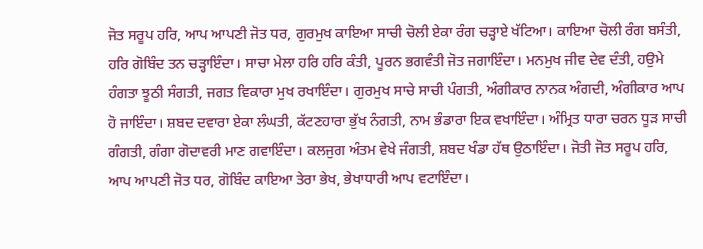ਜੋਤ ਸਰੂਪ ਹਰਿ, ਆਪ ਆਪਣੀ ਜੋਤ ਧਰ, ਗੁਰਮੁਖ ਕਾਇਆ ਸਾਚੀ ਚੋਲੀ ਏਕਾ ਰੰਗ ਚੜ੍ਹਾਏ ਖੱਟਿਆ। ਕਾਇਆ ਚੋਲੀ ਰੰਗ ਬਸੰਤੀ, ਹਰਿ ਗੋਬਿੰਦ ਤਨ ਚੜ੍ਹਾਇੰਦਾ। ਸਾਚਾ ਮੇਲਾ ਹਰਿ ਹਰਿ ਕੰਤੀ, ਪੂਰਨ ਭਗਵੰਤੀ ਜੋਤ ਜਗਾਇੰਦਾ। ਮਨਮੁਖ ਜੀਵ ਦੇਵ ਦੰਤੀ, ਹਉਮੇ ਹੰਗਤਾ ਝੂਠੀ ਸੰਗਤੀ, ਜਗਤ ਵਿਕਾਰਾ ਮੁਖ ਰਖਾਇੰਦਾ। ਗੁਰਮੁਖ ਸਾਚੇ ਸਾਚੀ ਪੰਗਤੀ, ਅੰਗੀਕਾਰ ਨਾਨਕ ਅੰਗਦੀ, ਅੰਗੀਕਾਰ ਆਪ ਹੋ ਜਾਇੰਦਾ। ਸ਼ਬਦ ਦਵਾਰਾ ਏਕਾ ਲੰਘਤੀ, ਕੱਟਣਹਾਰਾ ਭੁੱਖ ਨੰਗਤੀ, ਨਾਮ ਭੰਡਾਰਾ ਇਕ ਵਖਾਇੰਦਾ। ਅੰਮ੍ਰਿਤ ਧਾਰਾ ਚਰਨ ਧੂੜ ਸਾਚੀ ਗੰਗਤੀ, ਗੰਗਾ ਗੋਦਾਵਰੀ ਮਾਣ ਗਵਾਇੰਦਾ। ਕਲਜੁਗ ਅੰਤਮ ਵੇਖੇ ਜੰਗਤੀ, ਸ਼ਬਦ ਖੰਡਾ ਹੱਥ ਉਠਾਇੰਦਾ। ਜੋਤੀ ਜੋਤ ਸਰੂਪ ਹਰਿ, ਆਪ ਆਪਣੀ ਜੋਤ ਧਰ, ਗੋਬਿੰਦ ਕਾਇਆ ਤੇਰਾ ਭੇਖ, ਭੇਖਾਧਾਰੀ ਆਪ ਵਟਾਇੰਦਾ।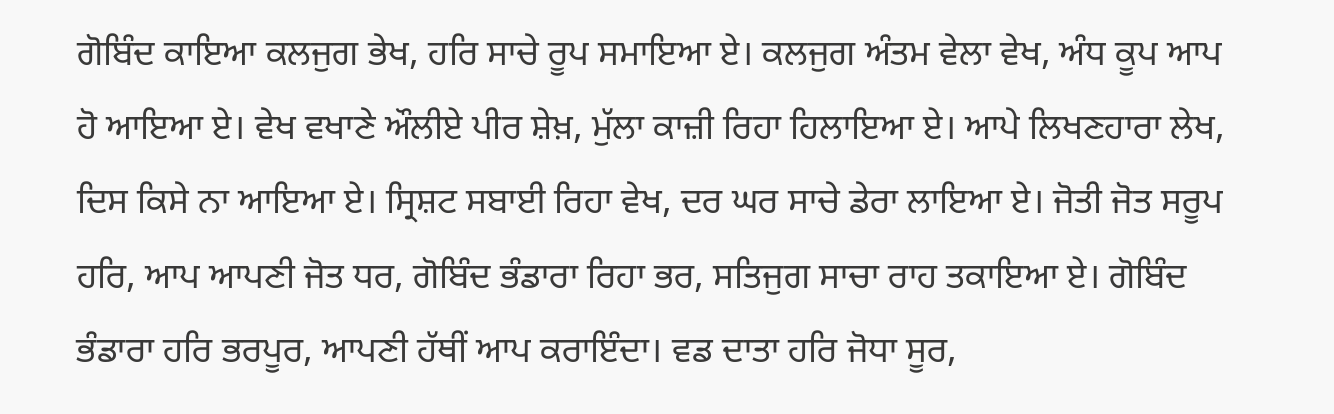ਗੋਬਿੰਦ ਕਾਇਆ ਕਲਜੁਗ ਭੇਖ, ਹਰਿ ਸਾਚੇ ਰੂਪ ਸਮਾਇਆ ਏ। ਕਲਜੁਗ ਅੰਤਮ ਵੇਲਾ ਵੇਖ, ਅੰਧ ਕੂਪ ਆਪ ਹੋ ਆਇਆ ਏ। ਵੇਖ ਵਖਾਣੇ ਔਲੀਏ ਪੀਰ ਸ਼ੇਖ਼, ਮੁੱਲਾ ਕਾਜ਼ੀ ਰਿਹਾ ਹਿਲਾਇਆ ਏ। ਆਪੇ ਲਿਖਣਹਾਰਾ ਲੇਖ, ਦਿਸ ਕਿਸੇ ਨਾ ਆਇਆ ਏ। ਸ੍ਰਿਸ਼ਟ ਸਬਾਈ ਰਿਹਾ ਵੇਖ, ਦਰ ਘਰ ਸਾਚੇ ਡੇਰਾ ਲਾਇਆ ਏ। ਜੋਤੀ ਜੋਤ ਸਰੂਪ ਹਰਿ, ਆਪ ਆਪਣੀ ਜੋਤ ਧਰ, ਗੋਬਿੰਦ ਭੰਡਾਰਾ ਰਿਹਾ ਭਰ, ਸਤਿਜੁਗ ਸਾਚਾ ਰਾਹ ਤਕਾਇਆ ਏ। ਗੋਬਿੰਦ ਭੰਡਾਰਾ ਹਰਿ ਭਰਪੂਰ, ਆਪਣੀ ਹੱਥੀਂ ਆਪ ਕਰਾਇੰਦਾ। ਵਡ ਦਾਤਾ ਹਰਿ ਜੋਧਾ ਸੂਰ,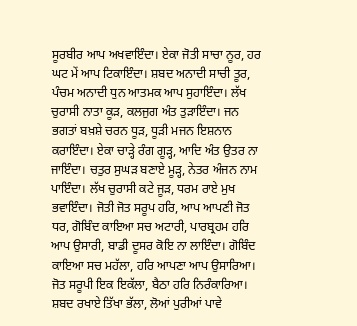ਸੂਰਬੀਰ ਆਪ ਅਖਵਾਇੰਦਾ। ਏਕਾ ਜੋਤੀ ਸਾਚਾ ਨੂਰ, ਹਰ ਘਟ ਮੇਂ ਆਪ ਟਿਕਾਇੰਦਾ। ਸ਼ਬਦ ਅਨਾਦੀ ਸਾਚੀ ਤੂਰ, ਪੰਚਮ ਅਨਾਦੀ ਧੁਨ ਆਤਮਕ ਆਪ ਸੁਹਾਇੰਦਾ। ਲੱਖ ਚੁਰਾਸੀ ਨਾਤਾ ਕੂੜ, ਕਲਜੁਗ ਅੰਤ ਤੁੜਾਇੰਦਾ। ਜਨ ਭਗਤਾਂ ਬਖ਼ਸ਼ੇ ਚਰਨ ਧੂੜ, ਧੂੜੀ ਮਜਨ ਇਸ਼ਨਾਨ ਕਰਾਇੰਦਾ। ਏਕਾ ਚਾੜ੍ਹੇ ਰੰਗ ਗੂੜ੍ਹ, ਆਦਿ ਅੰਤ ਉਤਰ ਨਾ ਜਾਇੰਦਾ। ਚਤੁਰ ਸੁਘੜ ਬਣਾਏ ਮੂੜ੍ਹ, ਨੇਤਰ ਅੰਜਨ ਨਾਮ ਪਾਇੰਦਾ। ਲੱਖ ਚੁਰਾਸੀ ਕਟੇ ਜੂੜ, ਧਰਮ ਰਾਏ ਮੁਖ ਭਵਾਇੰਦਾ। ਜੋਤੀ ਜੋਤ ਸਰੂਪ ਹਰਿ, ਆਪ ਆਪਣੀ ਜੋਤ ਧਰ, ਗੋਬਿੰਦ ਕਾਇਆ ਸਚ ਅਟਾਰੀ, ਪਾਰਬ੍ਰਹਮ ਹਰਿ ਆਪ ਉਸਾਰੀ, ਬਾਡੀ ਦੂਸਰ ਕੋਇ ਨਾ ਲਾਇੰਦਾ। ਗੋਬਿੰਦ ਕਾਇਆ ਸਚ ਮਹੱਲਾ, ਹਰਿ ਆਪਣਾ ਆਪ ਉਸਾਰਿਆ। ਜੋਤ ਸਰੂਪੀ ਇਕ ਇਕੱਲਾ, ਬੈਠਾ ਹਰਿ ਨਿਰੰਕਾਰਿਆ। ਸ਼ਬਦ ਰਖਾਏ ਤਿੱਖਾ ਭੱਲਾ, ਲੋਆਂ ਪੁਰੀਆਂ ਪਾਵੇ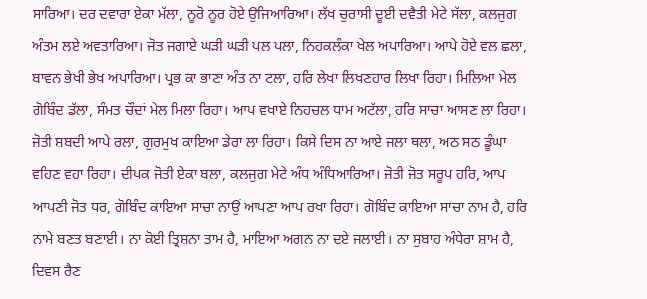ਸਾਰਿਆ। ਦਰ ਦਵਾਰਾ ਏਕਾ ਮੱਲਾ, ਨੂਰੋ ਨੂਰ ਹੋਏ ਉਜਿਆਰਿਆ। ਲੱਖ ਚੁਰਾਸੀ ਦੂਈ ਦਵੈਤੀ ਮੇਟੇ ਸੱਲਾ, ਕਲਜੁਗ ਅੰਤਮ ਲਏ ਅਵਤਾਰਿਆ। ਜੋਤ ਜਗਾਏ ਘੜੀ ਘੜੀ ਪਲ ਪਲਾ, ਨਿਹਕਲੰਕਾ ਖੇਲ ਅਪਾਰਿਆ। ਆਪੇ ਹੋਏ ਵਲ ਛਲਾ, ਬਾਵਨ ਭੇਖੀ ਭੇਖ ਅਪਾਰਿਆ। ਪ੍ਰਭ ਕਾ ਭਾਣਾ ਅੰਤ ਨਾ ਟਲਾ, ਹਰਿ ਲੇਖਾ ਲਿਖਣਹਾਰ ਲਿਖਾ ਰਿਹਾ। ਮਿਲਿਆ ਮੇਲ ਗੋਬਿੰਦ ਡੱਲਾ, ਸੰਮਤ ਚੌਦਾਂ ਮੇਲ ਮਿਲਾ ਰਿਹਾ। ਆਪ ਵਖਾਏ ਨਿਹਚਲ ਧਾਮ ਅਟੱਲਾ, ਹਰਿ ਸਾਚਾ ਆਸਣ ਲਾ ਰਿਹਾ। ਜੋਤੀ ਸ਼ਬਦੀ ਆਪੇ ਰਲਾ, ਗੁਰਮੁਖ ਕਾਇਆ ਡੇਰਾ ਲਾ ਰਿਹਾ। ਕਿਸੇ ਦਿਸ ਨਾ ਆਏ ਜਲਾ ਥਲਾ, ਅਠ ਸਠ ਡੂੰਘਾ ਵਹਿਣ ਵਹਾ ਰਿਹਾ। ਦੀਪਕ ਜੋਤੀ ਏਕਾ ਬਲਾ, ਕਲਜੁਗ ਮੇਟੇ ਅੰਧ ਅੰਧਿਆਰਿਆ। ਜੋਤੀ ਜੋਤ ਸਰੂਪ ਹਰਿ, ਆਪ ਆਪਣੀ ਜੋਤ ਧਰ, ਗੋਬਿੰਦ ਕਾਇਆ ਸਾਚਾ ਨਾਉਂ ਆਪਣਾ ਆਪ ਰਖਾ ਰਿਹਾ। ਗੋਬਿੰਦ ਕਾਇਆ ਸਾਚਾ ਨਾਮ ਹੈ, ਹਰਿ ਨਾਮੇ ਬਣਤ ਬਣਾਈ। ਨਾ ਕੋਈ ਤ੍ਰਿਸ਼ਨਾ ਤਾਮ ਹੈ, ਮਾਇਆ ਅਗਨ ਨਾ ਦਏ ਜਲਾਈ। ਨਾ ਸੁਬਾਹ ਅੰਧੇਰਾ ਸ਼ਾਮ ਹੈ, ਦਿਵਸ ਰੈਣ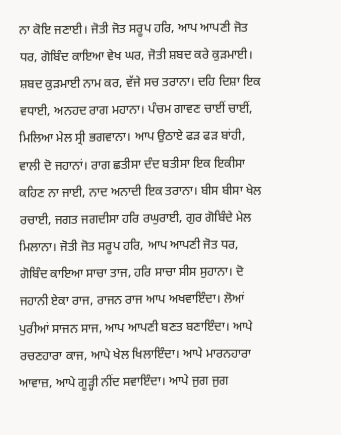ਨਾ ਕੋਇ ਜਣਾਈ। ਜੋਤੀ ਜੋਤ ਸਰੂਪ ਹਰਿ, ਆਪ ਆਪਣੀ ਜੋਤ ਧਰ, ਗੋਬਿੰਦ ਕਾਇਆ ਵੇਖ ਘਰ, ਜੋਤੀ ਸ਼ਬਦ ਕਰੇ ਕੁੜਮਾਈ। ਸ਼ਬਦ ਕੁੜਮਾਈ ਨਾਮ ਕਰ, ਵੱਜੇ ਸਚ ਤਰਾਨਾ। ਦਹਿ ਦਿਸ਼ਾ ਇਕ ਵਧਾਈ, ਅਨਹਦ ਰਾਗ ਮਹਾਨਾ। ਪੰਚਮ ਗਾਵਣ ਚਾਈਂ ਚਾਈਂ, ਮਿਲਿਆ ਮੇਲ ਸ੍ਰੀ ਭਗਵਾਨਾ। ਆਪ ਉਠਾਏ ਫੜ ਫੜ ਬਾਂਹੀ, ਵਾਲੀ ਦੋ ਜਹਾਨਾਂ। ਰਾਗ ਛਤੀਸਾ ਦੰਦ ਬਤੀਸਾ ਇਕ ਇਕੀਸਾ ਕਹਿਣ ਨਾ ਜਾਈ, ਨਾਦ ਅਨਾਦੀ ਇਕ ਤਰਾਨਾ। ਬੀਸ ਬੀਸਾ ਖੇਲ ਰਚਾਈ, ਜਗਤ ਜਗਦੀਸਾ ਹਰਿ ਰਘੁਰਾਈ, ਗੁਰ ਗੋਬਿੰਦੇ ਮੇਲ ਮਿਲਾਨਾ। ਜੋਤੀ ਜੋਤ ਸਰੂਪ ਹਰਿ, ਆਪ ਆਪਣੀ ਜੋਤ ਧਰ, ਗੋਬਿੰਦ ਕਾਇਆ ਸਾਚਾ ਤਾਜ, ਹਰਿ ਸਾਚਾ ਸੀਸ ਸੁਹਾਨਾ। ਦੋ ਜਹਾਨੀ ਏਕਾ ਰਾਜ, ਰਾਜਨ ਰਾਜ ਆਪ ਅਖਵਾਇੰਦਾ। ਲੋਆਂ ਪੁਰੀਆਂ ਸਾਜਨ ਸਾਜ, ਆਪ ਆਪਣੀ ਬਣਤ ਬਣਾਇੰਦਾ। ਆਪੇ ਰਚਣਹਾਰਾ ਕਾਜ, ਆਪੇ ਖੇਲ ਖਿਲਾਇੰਦਾ। ਆਪੇ ਮਾਰਨਹਾਰਾ ਆਵਾਜ਼, ਆਪੇ ਗੂੜ੍ਹੀ ਨੀਂਦ ਸਵਾਇੰਦਾ। ਆਪੇ ਜੁਗ ਜੁਗ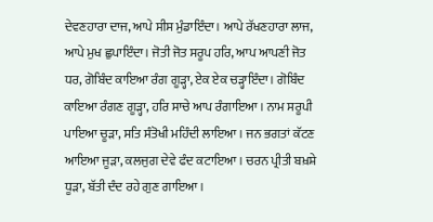ਦੇਵਣਹਾਰਾ ਦਾਜ, ਆਪੇ ਸੀਸ ਮੁੰਡਾਇੰਦਾ। ਆਪੇ ਰੱਖਣਹਾਰਾ ਲਾਜ, ਆਪੇ ਮੁਖ ਛੁਪਾਇੰਦਾ। ਜੋਤੀ ਜੋਤ ਸਰੂਪ ਹਰਿ, ਆਪ ਆਪਣੀ ਜੋਤ ਧਰ, ਗੋਬਿੰਦ ਕਾਇਆ ਰੰਗ ਗੂੜ੍ਹਾ, ਏਕ ਏਕ ਚੜ੍ਹਾਇੰਦਾ। ਗੋਬਿੰਦ ਕਾਇਆ ਰੰਗਣ ਗੂੜ੍ਹਾ, ਹਰਿ ਸਾਚੇ ਆਪ ਰੰਗਾਇਆ। ਨਾਮ ਸਰੂਪੀ ਪਾਇਆ ਚੂੜਾ, ਸਤਿ ਸੰਤੋਖੀ ਮਹਿੰਦੀ ਲਾਇਆ। ਜਨ ਭਗਤਾਂ ਕੱਟਣ ਆਇਆ ਜੂੜਾ, ਕਲਜੁਗ ਦੇਵੇ ਫੰਦ ਕਟਾਇਆ। ਚਰਨ ਪ੍ਰੀਤੀ ਬਖ਼ਸ਼ੇ ਧੂੜਾ, ਬੱਤੀ ਦੰਦ ਰਹੇ ਗੁਣ ਗਾਇਆ।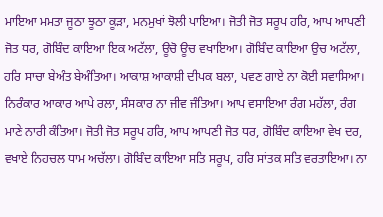ਮਾਇਆ ਮਮਤਾ ਜੂਠਾ ਝੂਠਾ ਕੂੜਾ, ਮਨਮੁਖਾਂ ਝੋਲੀ ਪਾਇਆ। ਜੋਤੀ ਜੋਤ ਸਰੂਪ ਹਰਿ, ਆਪ ਆਪਣੀ ਜੋਤ ਧਰ, ਗੋਬਿੰਦ ਕਾਇਆ ਇਕ ਅਟੱਲਾ, ਊਚੋ ਊਚ ਵਖਾਇਆ। ਗੋਬਿੰਦ ਕਾਇਆ ਉਚ ਅਟੱਲਾ, ਹਰਿ ਸਾਚਾ ਬੇਅੰਤ ਬੇਅੰਤਿਆ। ਆਕਾਸ਼ ਆਕਾਸ਼ੀ ਦੀਪਕ ਬਲਾ, ਪਵਣ ਗਾਏ ਨਾ ਕੋਈ ਸਵਾਸਿਆ। ਨਿਰੰਕਾਰ ਆਕਾਰ ਆਪੇ ਰਲਾ, ਸੰਸਕਾਰ ਨਾ ਜੀਵ ਜੰਤਿਆ। ਆਪ ਵਸਾਇਆ ਰੰਗ ਮਹੱਲਾ, ਰੰਗ ਮਾਣੇ ਨਾਰੀ ਕੰਤਿਆ। ਜੋਤੀ ਜੋਤ ਸਰੂਪ ਹਰਿ, ਆਪ ਆਪਣੀ ਜੋਤ ਧਰ, ਗੋਬਿੰਦ ਕਾਇਆ ਵੇਖ ਦਰ, ਵਖਾਏ ਨਿਹਚਲ ਧਾਮ ਅਚੱਲਾ। ਗੋਬਿੰਦ ਕਾਇਆ ਸਤਿ ਸਰੂਪ, ਹਰਿ ਸਾਂਤਕ ਸਤਿ ਵਰਤਾਇਆ। ਨਾ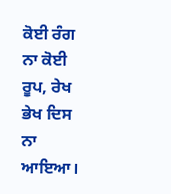ਕੋਈ ਰੰਗ ਨਾ ਕੋਈ ਰੂਪ, ਰੇਖ ਭੇਖ ਦਿਸ ਨਾ ਆਇਆ।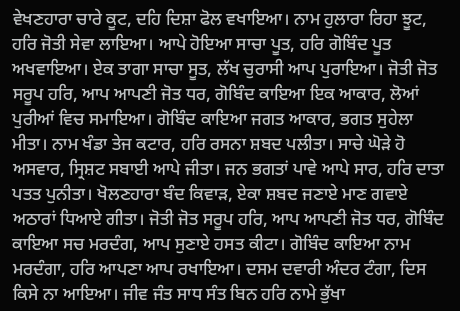ਵੇਖਣਹਾਰਾ ਚਾਰੇ ਕੂਟ, ਦਹਿ ਦਿਸ਼ਾ ਫੋਲ ਵਖਾਇਆ। ਨਾਮ ਹੁਲਾਰਾ ਰਿਹਾ ਝੂਟ, ਹਰਿ ਜੋਤੀ ਸੇਵਾ ਲਾਇਆ। ਆਪੇ ਹੋਇਆ ਸਾਚਾ ਪੂਤ, ਹਰਿ ਗੋਬਿੰਦ ਪੂਤ ਅਖਵਾਇਆ। ਏਕ ਤਾਗਾ ਸਾਚਾ ਸੂਤ, ਲੱਖ ਚੁਰਾਸੀ ਆਪ ਪੁਰਾਇਆ। ਜੋਤੀ ਜੋਤ ਸਰੂਪ ਹਰਿ, ਆਪ ਆਪਣੀ ਜੋਤ ਧਰ, ਗੋਬਿੰਦ ਕਾਇਆ ਇਕ ਆਕਾਰ, ਲੋਆਂ ਪੁਰੀਆਂ ਵਿਚ ਸਮਾਇਆ। ਗੋਬਿੰਦ ਕਾਇਆ ਜਗਤ ਆਕਾਰ, ਭਗਤ ਸੁਹੇਲਾ ਮੀਤਾ। ਨਾਮ ਖੰਡਾ ਤੇਜ ਕਟਾਰ, ਹਰਿ ਰਸਨਾ ਸ਼ਬਦ ਪਲੀਤਾ। ਸਾਚੇ ਘੋੜੇ ਹੋ ਅਸਵਾਰ, ਸ੍ਰਿਸ਼ਟ ਸਬਾਈ ਆਪੇ ਜੀਤਾ। ਜਨ ਭਗਤਾਂ ਪਾਵੇ ਆਪੇ ਸਾਰ, ਹਰਿ ਦਾਤਾ ਪਤਤ ਪੁਨੀਤਾ। ਖੋਲਣਹਾਰਾ ਬੰਦ ਕਿਵਾੜ, ਏਕਾ ਸ਼ਬਦ ਜਣਾਏ ਮਾਣ ਗਵਾਏ ਅਠਾਰਾਂ ਧਿਆਏ ਗੀਤਾ। ਜੋਤੀ ਜੋਤ ਸਰੂਪ ਹਰਿ, ਆਪ ਆਪਣੀ ਜੋਤ ਧਰ, ਗੋਬਿੰਦ ਕਾਇਆ ਸਚ ਮਰਦੰਗ, ਆਪ ਸੁਣਾਏ ਹਸਤ ਕੀਟਾ। ਗੋਬਿੰਦ ਕਾਇਆ ਨਾਮ ਮਰਦੰਗਾ, ਹਰਿ ਆਪਣਾ ਆਪ ਰਖਾਇਆ। ਦਸਮ ਦਵਾਰੀ ਅੰਦਰ ਟੰਗਾ, ਦਿਸ ਕਿਸੇ ਨਾ ਆਇਆ। ਜੀਵ ਜੰਤ ਸਾਧ ਸੰਤ ਬਿਨ ਹਰਿ ਨਾਮੇ ਭੁੱਖਾ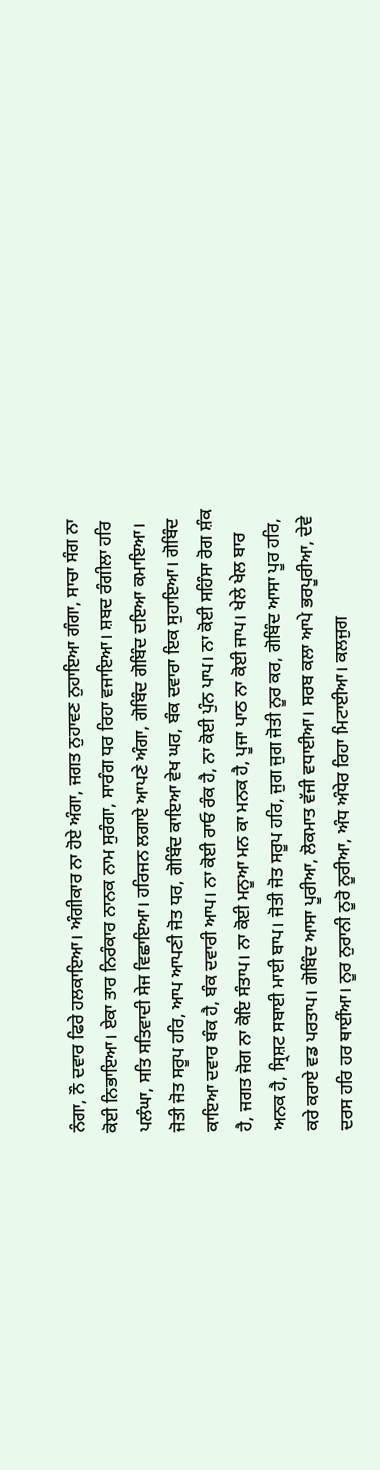ਨੰਗਾ, ਨੌ ਦਵਾਰ ਫਿਰੇ ਹਲਕਾਇਆ। ਅੰਗੀਕਾਰ ਨਾ ਹੋਏ ਅੰਗਾ, ਜਗਤ ਨੁਹਾਵਣ ਨੁਹਾਇਆ ਗੰਗਾ, ਸਾਚਾ ਸੰਗ ਨਾ ਕੋਈ ਨਿਭਾਇਆ। ਏਕਾ ਤਾਰ ਨਿਰੰਕਾਰ ਨਾਨਕ ਨਾਮ ਸੁਰੰਗਾ, ਸਾਰੰਗ ਧਰ ਰਿਹਾ ਵਜਾਇਆ। ਸ਼ਬਦ ਰੰਗੀਲਾ ਹਰਿ ਪਲੰਘਾ, ਸਤਿ ਸਤਿਵਾਦੀ ਸੇਜ ਵਿਛਾਇਆ। ਹਰਿਜਨ ਲਗਾਏ ਆਪਣੇ ਅੰਗਾ, ਗੋਬਿੰਦ ਗੋਬਿੰਦ ਦਇਆ ਕਮਾਇਆ। ਜੋਤੀ ਜੋਤ ਸਰੂਪ ਹਰਿ, ਆਪ ਆਪਣੀ ਜੋਤ ਧਰ, ਗੋਬਿੰਦ ਕਾਇਆ ਵੇਖ ਘਰ, ਬੰਕ ਦਵਾਰਾ ਇਕ ਸੁਹਾਇਆ। ਗੋਬਿੰਦ ਕਾਇਆ ਦਵਾਰ ਬੰਕ ਹੈ, ਬੰਕ ਦਵਾਰੀ ਆਪ। ਨਾ ਕੋਈ ਰਾਓ ਰੰਕ ਹੈ, ਨਾ ਕੋਈ ਪੁੰਨ ਪਾਪ। ਨਾ ਕੋਈ ਸਹਿੰਸਾ ਰੋਗ ਸ਼ੰਕ ਹੈ, ਜਗਤ ਜੋਗ ਨਾ ਕੋਇ ਸੰਤਾਪ। ਨਾ ਕੋਈ ਮਨੂਆ ਮਨ ਕਾ ਮਨਕ ਹੈ, ਪੂਜਾ ਪਾਠ ਨਾ ਕੋਈ ਜਾਪ। ਖੇਲੇ ਖੇਲ ਬਾਰ ਅਨਕ ਹੈ, ਸ੍ਰਿਸ਼ਟ ਸਬਾਈ ਮਾਈ ਬਾਪ। ਜੋਤੀ ਜੋਤ ਸਰੂਪ ਹਰਿ, ਜੁਗ ਜੁਗ ਜੋਤੀ ਨੂਰ ਕਰ, ਗੋਬਿੰਦ ਆਸਾ ਪੂਰ ਹਰਿ, ਕਰੇ ਕਰਾਏ ਵਡ ਪਰਤਾਪ। ਗੋਬਿੰਦ ਆਸਾ ਪੂਰੀਆ, ਲੋਕਮਾਤ ਵੱਜੀ ਵਧਾਈਆ। ਸਰਬ ਕਲਾ ਆਪੇ ਭਰਪੂਰੀਆ, ਦੇਵੇ ਦਰਸ ਹਰਿ ਹਰ ਥਾਈਂਆ। ਨੂਰ ਨੁਰਾਨੀ ਨੂਰੋ ਨੂਰੀਆ, ਅੰਧ ਅੰਧੇਰ ਰਿਹਾ ਮਿਟਾਈਆ। ਕਲਜੁਗ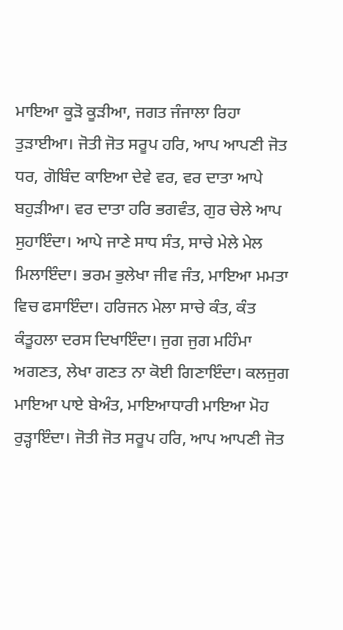ਮਾਇਆ ਕੂੜੋ ਕੂੜੀਆ, ਜਗਤ ਜੰਜਾਲਾ ਰਿਹਾ ਤੁੜਾਈਆ। ਜੋਤੀ ਜੋਤ ਸਰੂਪ ਹਰਿ, ਆਪ ਆਪਣੀ ਜੋਤ ਧਰ, ਗੋਬਿੰਦ ਕਾਇਆ ਦੇਵੇ ਵਰ, ਵਰ ਦਾਤਾ ਆਪੇ ਬਹੁੜੀਆ। ਵਰ ਦਾਤਾ ਹਰਿ ਭਗਵੰਤ, ਗੁਰ ਚੇਲੇ ਆਪ ਸੁਹਾਇੰਦਾ। ਆਪੇ ਜਾਣੇ ਸਾਧ ਸੰਤ, ਸਾਚੇ ਮੇਲੇ ਮੇਲ ਮਿਲਾਇੰਦਾ। ਭਰਮ ਭੁਲੇਖਾ ਜੀਵ ਜੰਤ, ਮਾਇਆ ਮਮਤਾ ਵਿਚ ਫਸਾਇੰਦਾ। ਹਰਿਜਨ ਮੇਲਾ ਸਾਚੇ ਕੰਤ, ਕੰਤ ਕੰਤੂਹਲਾ ਦਰਸ ਦਿਖਾਇੰਦਾ। ਜੁਗ ਜੁਗ ਮਹਿੰਮਾ ਅਗਣਤ, ਲੇਖਾ ਗਣਤ ਨਾ ਕੋਈ ਗਿਣਾਇੰਦਾ। ਕਲਜੁਗ ਮਾਇਆ ਪਾਏ ਬੇਅੰਤ, ਮਾਇਆਧਾਰੀ ਮਾਇਆ ਮੋਹ ਰੁੜ੍ਹਾਇੰਦਾ। ਜੋਤੀ ਜੋਤ ਸਰੂਪ ਹਰਿ, ਆਪ ਆਪਣੀ ਜੋਤ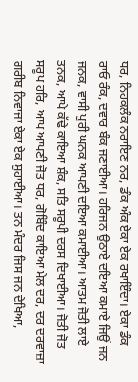ਧਰ, ਨਿਹਕਲੰਕ ਨਰਾਇਣ ਨਰ, ਡੰਕ ਅੰਕ ਏਕਾ ਏਕ ਰਖਾਇੰਦਾ। ਏਕਾ ਡੰਕ ਰਾਓ ਰੰਕ, ਦਵਾਰ ਬੰਕ ਜਣਾਈਆ। ਹਰਿਜਨ ਉਠਾਏ ਦਇਆ ਕਮਾਏ ਜਿਉਂ ਜਨ ਜਨਕ, ਵਾਸੀ ਪੁਰੀ ਘਨਕ ਆਪਣੀ ਦਇਆ ਕਮਾਈਆ। ਆਤਮ ਜੋਤੀ ਲਾਏ ਤਨਕ, ਆਪੇ ਕੱਢੇ ਕਾਇਆ ਸ਼ੰਕ, ਸਤਿ ਸਰੂਪੀ ਦਰਸ ਦਿਖਾਈਆ। ਜੋਤੀ ਜੋਤ ਸਰੂਪ ਹਰਿ, ਆਪ ਆਪਣੀ ਜੋਤ ਧਰ, ਗੋਬਿੰਦ ਕਾਇਆ ਮੇਲ ਦਰ, ਦਰ ਦਰਵਾਜ਼ਾ ਗਰੀਬ ਨਿਵਾਜਾ ਏਕਾ ਏਕ ਸੁਹਾਈਆ। ਤਨ ਮੰਦਰ ਜਿਸ ਜਨ ਦੇਖਿਆ,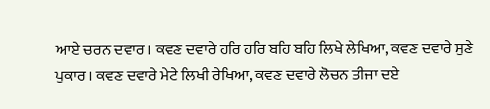ਆਏ ਚਰਨ ਦਵਾਰ। ਕਵਣ ਦਵਾਰੇ ਹਰਿ ਹਰਿ ਬਹਿ ਬਹਿ ਲਿਖੇ ਲੇਖਿਆ, ਕਵਣ ਦਵਾਰੇ ਸੁਣੇ ਪੁਕਾਰ। ਕਵਣ ਦਵਾਰੇ ਮੇਟੇ ਲਿਖੀ ਰੇਖਿਆ, ਕਵਣ ਦਵਾਰੇ ਲੋਚਨ ਤੀਜਾ ਦਏ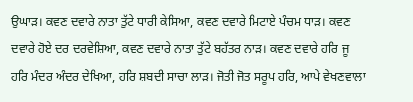ਉਘਾੜ। ਕਵਣ ਦਵਾਰੇ ਨਾਤਾ ਤੁੱਟੇ ਧਾਰੀ ਕੇਸਿਆ, ਕਵਣ ਦਵਾਰੇ ਮਿਟਾਏ ਪੰਚਮ ਧਾੜ। ਕਵਣ ਦਵਾਰੇ ਹੋਏ ਦਰ ਦਰਵੇਸ਼ਿਆ, ਕਵਣ ਦਵਾਰੇ ਨਾਤਾ ਤੁੱਟੇ ਬਹੱਤਰ ਨਾੜ। ਕਵਣ ਦਵਾਰੇ ਹਰਿ ਜੂ ਹਰਿ ਮੰਦਰ ਅੰਦਰ ਦੇਖਿਆ, ਹਰਿ ਸ਼ਬਦੀ ਸਾਚਾ ਲਾੜ। ਜੋਤੀ ਜੋਤ ਸਰੂਪ ਹਰਿ, ਆਪੇ ਵੇਖਣਵਾਲਾ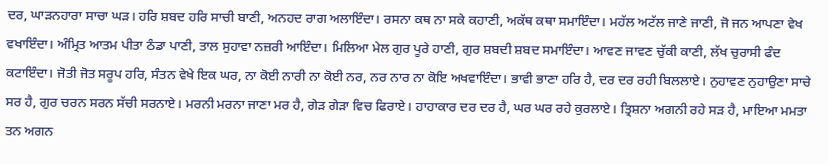ਦਰ, ਘਾੜਨਹਾਰਾ ਸਾਚਾ ਘੜ। ਹਰਿ ਸ਼ਬਦ ਹਰਿ ਸਾਚੀ ਬਾਣੀ, ਅਨਹਦ ਰਾਗ ਅਲਾਇੰਦਾ। ਰਸਨਾ ਕਥ ਨਾ ਸਕੇ ਕਹਾਣੀ, ਅਕੱਥ ਕਥਾ ਸਮਾਇੰਦਾ। ਮਹੱਲ ਅਟੱਲ ਜਾਣੇ ਜਾਣੀ, ਜੋ ਜਨ ਆਪਣਾ ਵੇਖ ਵਖਾਇੰਦਾ। ਅੰਮ੍ਰਿਤ ਆਤਮ ਪੀਤਾ ਠੰਡਾ ਪਾਣੀ, ਤਾਲ ਸੁਹਾਵਾ ਨਜ਼ਰੀ ਆਇੰਦਾ। ਮਿਲਿਆ ਮੇਲ ਗੁਰ ਪੂਰੇ ਹਾਣੀ, ਗੁਰ ਸ਼ਬਦੀ ਸ਼ਬਦ ਸਮਾਇੰਦਾ। ਆਵਣ ਜਾਵਣ ਚੁੱਕੀ ਕਾਣੀ, ਲੱਖ ਚੁਰਾਸੀ ਫੰਦ ਕਟਾਇੰਦਾ। ਜੋਤੀ ਜੋਤ ਸਰੂਪ ਹਰਿ, ਸੰਤਨ ਵੇਖੇ ਇਕ ਘਰ, ਨਾ ਕੋਈ ਨਾਰੀ ਨਾ ਕੋਈ ਨਰ, ਨਰ ਨਾਰ ਨਾ ਕੋਇ ਅਖਵਾਇੰਦਾ। ਭਾਵੀ ਭਾਣਾ ਹਰਿ ਹੈ, ਦਰ ਦਰ ਰਹੀ ਬਿਲਲਾਏ। ਨੁਹਾਵਣ ਨੁਹਾਉਣਾ ਸਾਚੇ ਸਰ ਹੈ, ਗੁਰ ਚਰਨ ਸਰਨ ਸੱਚੀ ਸਰਨਾਏ। ਮਰਨੀ ਮਰਨਾ ਜਾਣਾ ਮਰ ਹੈ, ਗੇੜ ਗੇੜਾ ਵਿਚ ਫਿਰਾਏ। ਹਾਹਾਕਾਰ ਦਰ ਦਰ ਹੈ, ਘਰ ਘਰ ਰਹੇ ਕੁਰਲਾਏ। ਤ੍ਰਿਸ਼ਨਾ ਅਗਨੀ ਰਹੇ ਸੜ ਹੈ, ਮਾਇਆ ਮਮਤਾ ਤਨ ਅਗਨ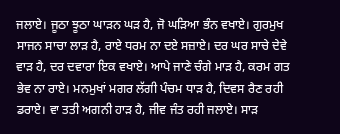ਜਲਾਏ। ਜੂਠਾ ਝੂਠਾ ਘਾੜਨ ਘੜ ਹੈ, ਜੋ ਘੜਿਆ ਭੰਨ ਵਖਾਏ। ਗੁਰਮੁਖ ਸਾਜਨ ਸਾਚਾ ਲਾੜ ਹੈ, ਰਾਏ ਧਰਮ ਨਾ ਦਏ ਸਜ਼ਾਏ। ਦਰ ਘਰ ਸਾਚੇ ਦੇਵੇ ਵਾੜ ਹੈ, ਦਰ ਦਵਾਰਾ ਇਕ ਵਖਾਏ। ਆਪੇ ਜਾਣੇ ਚੰਗੇ ਮਾੜ ਹੈ, ਕਰਮ ਗਤ ਭੇਵ ਨਾ ਰਾਏ। ਮਨਮੁਖਾਂ ਮਗਰ ਲੱਗੀ ਪੰਚਮ ਧਾੜ ਹੈ, ਦਿਵਸ ਰੈਣ ਰਹੀ ਡਰਾਏ। ਵਾ ਤਤੀ ਅਗਨੀ ਹਾੜ ਹੈ, ਜੀਵ ਜੰਤ ਰਹੀ ਜਲਾਏ। ਸਾੜ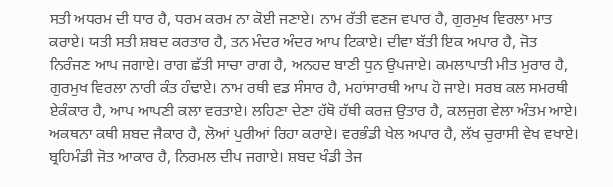ਸਤੀ ਅਧਰਮ ਦੀ ਧਾਰ ਹੈ, ਧਰਮ ਕਰਮ ਨਾ ਕੋਈ ਜਣਾਏ। ਨਾਮ ਰੱਤੀ ਵਣਜ ਵਪਾਰ ਹੈ, ਗੁਰਮੁਖ ਵਿਰਲਾ ਮਾਤ ਕਰਾਏ। ਯਤੀ ਸਤੀ ਸ਼ਬਦ ਕਰਤਾਰ ਹੈ, ਤਨ ਮੰਦਰ ਅੰਦਰ ਆਪ ਟਿਕਾਏ। ਦੀਵਾ ਬੱਤੀ ਇਕ ਅਪਾਰ ਹੈ, ਜੋਤ ਨਿਰੰਜਣ ਆਪ ਜਗਾਏ। ਰਾਗ ਛੱਤੀ ਸਾਚਾ ਰਾਗ ਹੈ, ਅਨਹਦ ਬਾਣੀ ਧੁਨ ਉਪਜਾਏ। ਕਮਲਾਪਾਤੀ ਮੀਤ ਮੁਰਾਰ ਹੈ, ਗੁਰਮੁਖ ਵਿਰਲਾ ਨਾਰੀ ਕੰਤ ਹੰਢਾਏ। ਨਾਮ ਰਥੀ ਵਡ ਸੰਸਾਰ ਹੈ, ਮਹਾਂਸਾਰਥੀ ਆਪ ਹੋ ਜਾਏ। ਸਰਬ ਕਲ ਸਮਰਥੀ ਏਕੰਕਾਰ ਹੈ, ਆਪ ਆਪਣੀ ਕਲਾ ਵਰਤਾਏ। ਲਹਿਣਾ ਦੇਣਾ ਹੱਥੋ ਹੱਥੀ ਕਰਜ਼ ਉਤਾਰ ਹੈ, ਕਲਜੁਗ ਵੇਲਾ ਅੰਤਮ ਆਏ। ਅਕਥਨਾ ਕਥੀ ਸ਼ਬਦ ਜੈਕਾਰ ਹੈ, ਲੋਆਂ ਪੁਰੀਆਂ ਰਿਹਾ ਕਰਾਏ। ਵਰਭੰਡੀ ਖੇਲ ਅਪਾਰ ਹੈ, ਲੱਖ ਚੁਰਾਸੀ ਵੇਖ ਵਖਾਏ। ਬ੍ਰਹਿਮੰਡੀ ਜੋਤ ਆਕਾਰ ਹੈ, ਨਿਰਮਲ ਦੀਪ ਜਗਾਏ। ਸ਼ਬਦ ਖੰਡੀ ਤੇਜ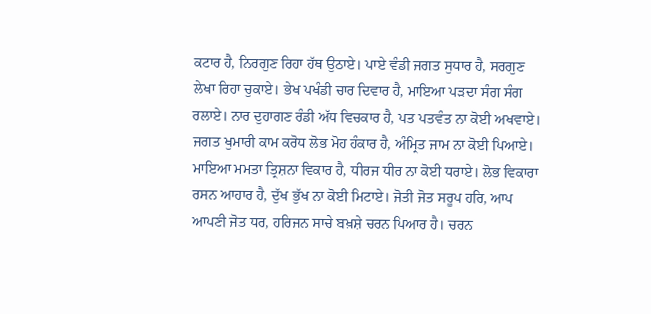ਕਟਾਰ ਹੈ, ਨਿਰਗੁਣ ਰਿਹਾ ਹੱਥ ਉਠਾਏ। ਪਾਏ ਵੰਡੀ ਜਗਤ ਸੁਧਾਰ ਹੈ, ਸਰਗੁਣ ਲੇਖਾ ਰਿਹਾ ਚੁਕਾਏ। ਭੇਖ ਪਖੰਡੀ ਚਾਰ ਦਿਵਾਰ ਹੈ, ਮਾਇਆ ਪੜਦਾ ਸੰਗ ਸੰਗ ਰਲਾਏ। ਨਾਰ ਦੁਹਾਗਣ ਰੰਡੀ ਅੱਧ ਵਿਚਕਾਰ ਹੈ, ਪਤ ਪਤਵੰਤ ਨਾ ਕੋਈ ਅਖਵਾਏ। ਜਗਤ ਖੁਮਾਰੀ ਕਾਮ ਕਰੋਧ ਲੋਭ ਮੋਹ ਹੰਕਾਰ ਹੈ, ਅੰਮ੍ਰਿਤ ਜਾਮ ਨਾ ਕੋਈ ਪਿਆਏ। ਮਾਇਆ ਮਮਤਾ ਤ੍ਰਿਸ਼ਨਾ ਵਿਕਾਰ ਹੈ, ਧੀਰਜ ਧੀਰ ਨਾ ਕੋਈ ਧਰਾਏ। ਲੋਭ ਵਿਕਾਰਾ ਰਸਨ ਆਹਾਰ ਹੈ, ਦੁੱਖ ਭੁੱਖ ਨਾ ਕੋਈ ਮਿਟਾਏ। ਜੋਤੀ ਜੋਤ ਸਰੂਪ ਹਰਿ, ਆਪ ਆਪਣੀ ਜੋਤ ਧਰ, ਹਰਿਜਨ ਸਾਚੇ ਬਖ਼ਸ਼ੇ ਚਰਨ ਪਿਆਰ ਹੈ। ਚਰਨ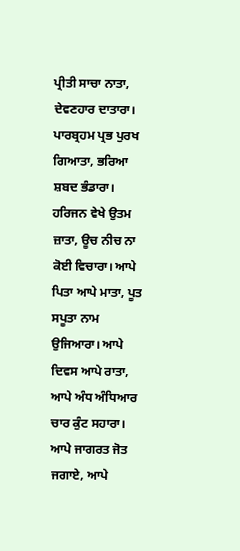ਪ੍ਰੀਤੀ ਸਾਚਾ ਨਾਤਾ, ਦੇਵਣਹਾਰ ਦਾਤਾਰਾ। ਪਾਰਬ੍ਰਹਮ ਪ੍ਰਭ ਪੁਰਖ ਗਿਆਤਾ, ਭਰਿਆ ਸ਼ਬਦ ਭੰਡਾਰਾ। ਹਰਿਜਨ ਵੇਖੇ ਉਤਮ ਜ਼ਾਤਾ, ਊਚ ਨੀਚ ਨਾ ਕੋਈ ਵਿਚਾਰਾ। ਆਪੇ ਪਿਤਾ ਆਪੇ ਮਾਤਾ, ਪੂਤ ਸਪੂਤਾ ਨਾਮ ਉਜਿਆਰਾ। ਆਪੇ ਦਿਵਸ ਆਪੇ ਰਾਤਾ, ਆਪੇ ਅੰਧ ਅੰਧਿਆਰ ਚਾਰ ਕੁੰਟ ਸਹਾਰਾ। ਆਪੇ ਜਾਗਰਤ ਜੋਤ ਜਗਾਏ, ਆਪੇ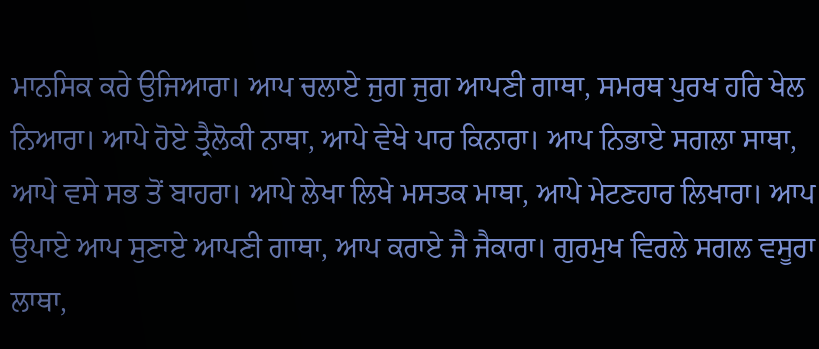ਮਾਨਸਿਕ ਕਰੇ ਉਜਿਆਰਾ। ਆਪ ਚਲਾਏ ਜੁਗ ਜੁਗ ਆਪਣੀ ਗਾਥਾ, ਸਮਰਥ ਪੁਰਖ ਹਰਿ ਖੇਲ ਨਿਆਰਾ। ਆਪੇ ਹੋਏ ਤ੍ਰੈਲੋਕੀ ਨਾਥਾ, ਆਪੇ ਵੇਖੇ ਪਾਰ ਕਿਨਾਰਾ। ਆਪ ਨਿਭਾਏ ਸਗਲਾ ਸਾਥਾ, ਆਪੇ ਵਸੇ ਸਭ ਤੋਂ ਬਾਹਰਾ। ਆਪੇ ਲੇਖਾ ਲਿਖੇ ਮਸਤਕ ਮਾਥਾ, ਆਪੇ ਮੇਟਣਹਾਰ ਲਿਖਾਰਾ। ਆਪ ਉਪਾਏ ਆਪ ਸੁਣਾਏ ਆਪਣੀ ਗਾਥਾ, ਆਪ ਕਰਾਏ ਜੈ ਜੈਕਾਰਾ। ਗੁਰਮੁਖ ਵਿਰਲੇ ਸਗਲ ਵਸੂਰਾ ਲਾਥਾ,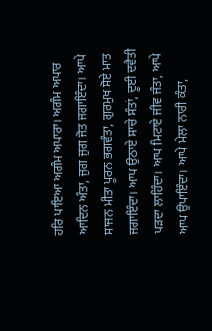ਹਰਿ ਪਾਇਆ ਅਗੰਮ ਅਪਾਰਾ। ਅਗੰਮ ਅਪਾਰ ਆਦਿਨ ਅੰਤਾ, ਜੁਗ ਜੁਗ ਜੋਤ ਜਗਾਇੰਦਾ। ਆਪੇ ਸਾਜਨ ਮੀਤਾ ਪੂਰਨ ਭਗਵੰਤਾ, ਗੁਰਮੁਖ ਸੋਏ ਮਾਤ ਜਗਾਇੰਦਾ। ਆਪ ਉਠਾਏ ਸਾਚੇ ਸੰਤਾਂ, ਦੂਈ ਦਵੈਤੀ ਪੜਦਾ ਲਾਹਿੰਦਾ। ਆਪ ਮਿਟਾਏ ਜੀਵ ਜੰਤਾ, ਆਪੇ ਆਪ ਉਪਾਇੰਦਾ। ਆਪੇ ਮੇਲਾ ਨਾਰੀ ਕੰਤਾ,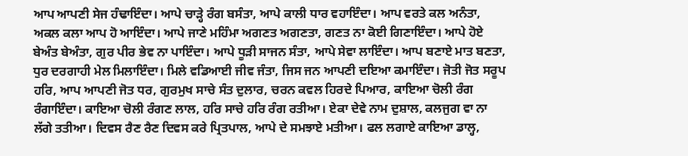ਆਪ ਆਪਣੀ ਸੇਜ ਹੰਢਾਇੰਦਾ। ਆਪੇ ਚਾੜ੍ਹੇ ਰੰਗ ਬਸੰਤਾ, ਆਪੇ ਕਾਲੀ ਧਾਰ ਵਹਾਇੰਦਾ। ਆਪ ਵਰਤੇ ਕਲ ਅਨੰਤਾ, ਅਕਲ ਕਲਾ ਆਪ ਹੋ ਆਇੰਦਾ। ਆਪੇ ਜਾਣੇ ਮਹਿੰਮਾ ਅਗਣਤ ਅਗਣਤਾ, ਗਣਤ ਨਾ ਕੋਈ ਗਿਣਾਇੰਦਾ। ਆਪੇ ਹੋਏ ਬੇਅੰਤ ਬੇਅੰਤਾ, ਗੁਰ ਪੀਰ ਭੇਵ ਨਾ ਪਾਇੰਦਾ। ਆਪੇ ਧੂੜੀ ਸਾਜਨ ਸੰਤਾ, ਆਪੇ ਸੇਵਾ ਲਾਇੰਦਾ। ਆਪ ਬਣਾਏ ਮਾਤ ਬਣਤਾ, ਧੁਰ ਦਰਗਾਹੀ ਮੇਲ ਮਿਲਾਇੰਦਾ। ਮਿਲੇ ਵਡਿਆਈ ਜੀਵ ਜੰਤਾ, ਜਿਸ ਜਨ ਆਪਣੀ ਦਇਆ ਕਮਾਇੰਦਾ। ਜੋਤੀ ਜੋਤ ਸਰੂਪ ਹਰਿ, ਆਪ ਆਪਣੀ ਜੋਤ ਧਰ, ਗੁਰਮੁਖ ਸਾਚੇ ਸੰਤ ਦੁਲਾਰ, ਚਰਨ ਕਵਲ ਹਿਰਦੇ ਪਿਆਰ, ਕਾਇਆ ਚੋਲੀ ਰੰਗ ਰੰਗਾਇੰਦਾ। ਕਾਇਆ ਚੋਲੀ ਰੰਗਣ ਲਾਲ, ਹਰਿ ਸਾਚੇ ਹਰਿ ਰੰਗ ਰਤੀਆ। ਏਕਾ ਦੇਵੇ ਨਾਮ ਦੁਸ਼ਾਲ, ਕਲਜੁਗ ਵਾ ਨਾ ਲੱਗੇ ਤਤੀਆ। ਦਿਵਸ ਰੈਣ ਰੈਣ ਦਿਵਸ ਕਰੇ ਪ੍ਰਿਤਪਾਲ, ਆਪੇ ਦੇ ਸਮਝਾਏ ਮਤੀਆ। ਫਲ ਲਗਾਏ ਕਾਇਆ ਡਾਲ੍ਹ,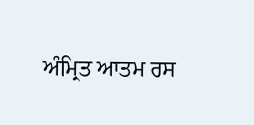ਅੰਮ੍ਰਿਤ ਆਤਮ ਰਸ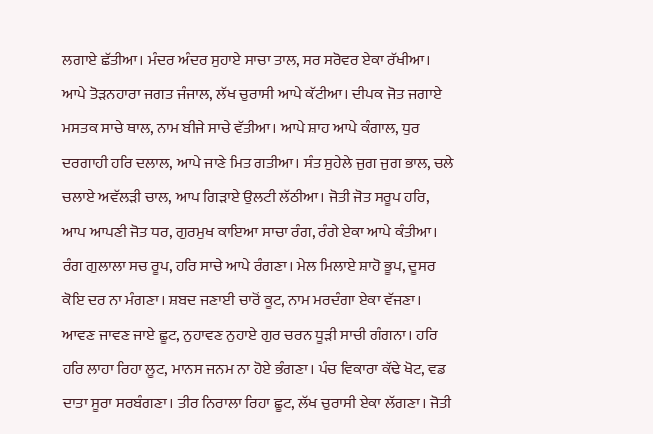ਲਗਾਏ ਛੱਤੀਆ। ਮੰਦਰ ਅੰਦਰ ਸੁਹਾਏ ਸਾਚਾ ਤਾਲ, ਸਰ ਸਰੋਵਰ ਏਕਾ ਰੱਖੀਆ। ਆਪੇ ਤੋੜਨਹਾਰਾ ਜਗਤ ਜੰਜਾਲ, ਲੱਖ ਚੁਰਾਸੀ ਆਪੇ ਕੱਟੀਆ। ਦੀਪਕ ਜੋਤ ਜਗਾਏ ਮਸਤਕ ਸਾਚੇ ਥਾਲ, ਨਾਮ ਬੀਜੇ ਸਾਚੇ ਵੱਤੀਆ। ਆਪੇ ਸ਼ਾਹ ਆਪੇ ਕੰਗਾਲ, ਧੁਰ ਦਰਗਾਹੀ ਹਰਿ ਦਲਾਲ, ਆਪੇ ਜਾਣੇ ਮਿਤ ਗਤੀਆ। ਸੰਤ ਸੁਹੇਲੇ ਜੁਗ ਜੁਗ ਭਾਲ, ਚਲੇ ਚਲਾਏ ਅਵੱਲੜੀ ਚਾਲ, ਆਪ ਗਿੜਾਏ ਉਲਟੀ ਲੱਠੀਆ। ਜੋਤੀ ਜੋਤ ਸਰੂਪ ਹਰਿ, ਆਪ ਆਪਣੀ ਜੋਤ ਧਰ, ਗੁਰਮੁਖ ਕਾਇਆ ਸਾਚਾ ਰੰਗ, ਰੰਗੇ ਏਕਾ ਆਪੇ ਕੰਤੀਆ। ਰੰਗ ਗੁਲਾਲਾ ਸਚ ਰੂਪ, ਹਰਿ ਸਾਚੇ ਆਪੇ ਰੰਗਣਾ। ਮੇਲ ਮਿਲਾਏ ਸ਼ਾਹੋ ਭੂਪ, ਦੂਸਰ ਕੋਇ ਦਰ ਨਾ ਮੰਗਣਾ। ਸ਼ਬਦ ਜਣਾਈ ਚਾਰੋਂ ਕੂਟ, ਨਾਮ ਮਰਦੰਗਾ ਏਕਾ ਵੱਜਣਾ। ਆਵਣ ਜਾਵਣ ਜਾਏ ਛੂਟ, ਨੁਹਾਵਣ ਨੁਹਾਏ ਗੁਰ ਚਰਨ ਧੂੜੀ ਸਾਚੀ ਗੰਗਨਾ। ਹਰਿ ਹਰਿ ਲਾਹਾ ਰਿਹਾ ਲੂਟ, ਮਾਨਸ ਜਨਮ ਨਾ ਹੋਏ ਭੰਗਣਾ। ਪੰਚ ਵਿਕਾਰਾ ਕੱਢੇ ਖੋਟ, ਵਡ ਦਾਤਾ ਸੂਰਾ ਸਰਬੰਗਣਾ। ਤੀਰ ਨਿਰਾਲਾ ਰਿਹਾ ਛੂਟ, ਲੱਖ ਚੁਰਾਸੀ ਏਕਾ ਲੱਗਣਾ। ਜੋਤੀ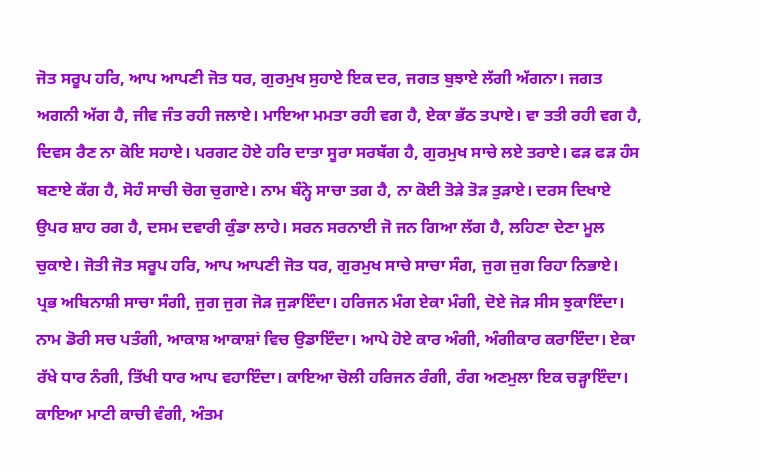ਜੋਤ ਸਰੂਪ ਹਰਿ, ਆਪ ਆਪਣੀ ਜੋਤ ਧਰ, ਗੁਰਮੁਖ ਸੁਹਾਏ ਇਕ ਦਰ, ਜਗਤ ਬੁਝਾਏ ਲੱਗੀ ਅੱਗਨਾ। ਜਗਤ ਅਗਨੀ ਅੱਗ ਹੈ, ਜੀਵ ਜੰਤ ਰਹੀ ਜਲਾਏ। ਮਾਇਆ ਮਮਤਾ ਰਹੀ ਵਗ ਹੈ, ਏਕਾ ਭੱਠ ਤਪਾਏ। ਵਾ ਤਤੀ ਰਹੀ ਵਗ ਹੈ, ਦਿਵਸ ਰੈਣ ਨਾ ਕੋਇ ਸਹਾਏ। ਪਰਗਟ ਹੋਏ ਹਰਿ ਦਾਤਾ ਸੂਰਾ ਸਰਬੱਗ ਹੈ, ਗੁਰਮੁਖ ਸਾਚੇ ਲਏ ਤਰਾਏ। ਫੜ ਫੜ ਹੰਸ ਬਣਾਏ ਕੱਗ ਹੈ, ਸੋਹੰ ਸਾਚੀ ਚੋਗ ਚੁਗਾਏ। ਨਾਮ ਬੰਨ੍ਹੇ ਸਾਚਾ ਤਗ ਹੈ, ਨਾ ਕੋਈ ਤੋੜੇ ਤੋੜ ਤੁੜਾਏ। ਦਰਸ ਦਿਖਾਏ ਉਪਰ ਸ਼ਾਹ ਰਗ ਹੈ, ਦਸਮ ਦਵਾਰੀ ਕੁੰਡਾ ਲਾਹੇ। ਸਰਨ ਸਰਨਾਈ ਜੋ ਜਨ ਗਿਆ ਲੱਗ ਹੈ, ਲਹਿਣਾ ਦੇਣਾ ਮੂਲ ਚੁਕਾਏ। ਜੋਤੀ ਜੋਤ ਸਰੂਪ ਹਰਿ, ਆਪ ਆਪਣੀ ਜੋਤ ਧਰ, ਗੁਰਮੁਖ ਸਾਚੇ ਸਾਚਾ ਸੰਗ, ਜੁਗ ਜੁਗ ਰਿਹਾ ਨਿਭਾਏ। ਪ੍ਰਭ ਅਬਿਨਾਸ਼ੀ ਸਾਚਾ ਸੰਗੀ, ਜੁਗ ਜੁਗ ਜੋੜ ਜੁੜਾਇੰਦਾ। ਹਰਿਜਨ ਮੰਗ ਏਕਾ ਮੰਗੀ, ਦੋਏ ਜੋੜ ਸੀਸ ਝੁਕਾਇੰਦਾ। ਨਾਮ ਡੋਰੀ ਸਚ ਪਤੰਗੀ, ਆਕਾਸ਼ ਆਕਾਸ਼ਾਂ ਵਿਚ ਉਡਾਇੰਦਾ। ਆਪੇ ਹੋਏ ਕਾਰ ਅੰਗੀ, ਅੰਗੀਕਾਰ ਕਰਾਇੰਦਾ। ਏਕਾ ਰੱਖੇ ਧਾਰ ਨੰਗੀ, ਤਿੱਖੀ ਧਾਰ ਆਪ ਵਹਾਇੰਦਾ। ਕਾਇਆ ਚੋਲੀ ਹਰਿਜਨ ਰੰਗੀ, ਰੰਗ ਅਣਮੁਲਾ ਇਕ ਚੜ੍ਹਾਇੰਦਾ। ਕਾਇਆ ਮਾਟੀ ਕਾਚੀ ਵੰਗੀ, ਅੰਤਮ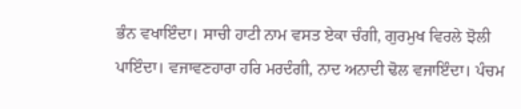ਭੰਨ ਵਖਾਇੰਦਾ। ਸਾਚੀ ਹਾਟੀ ਨਾਮ ਵਸਤ ਏਕਾ ਚੰਗੀ, ਗੁਰਮੁਖ ਵਿਰਲੇ ਝੋਲੀ ਪਾਇੰਦਾ। ਵਜਾਵਣਹਾਰਾ ਹਰਿ ਮਰਦੰਗੀ, ਨਾਦ ਅਨਾਦੀ ਢੋਲ ਵਜਾਇੰਦਾ। ਪੰਚਮ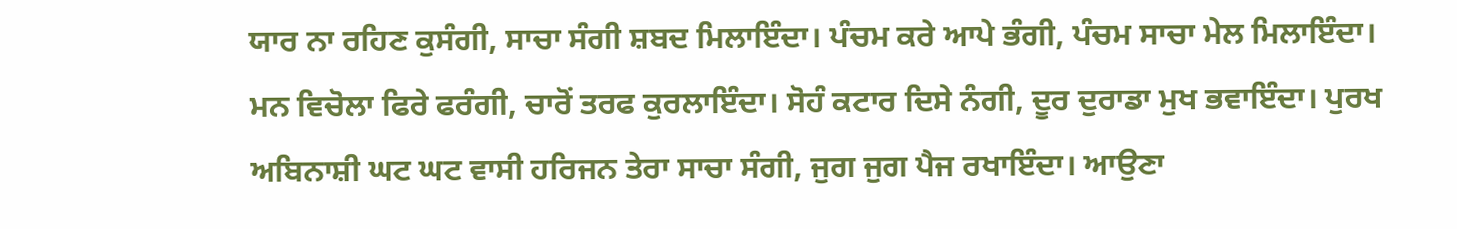ਯਾਰ ਨਾ ਰਹਿਣ ਕੁਸੰਗੀ, ਸਾਚਾ ਸੰਗੀ ਸ਼ਬਦ ਮਿਲਾਇੰਦਾ। ਪੰਚਮ ਕਰੇ ਆਪੇ ਭੰਗੀ, ਪੰਚਮ ਸਾਚਾ ਮੇਲ ਮਿਲਾਇੰਦਾ। ਮਨ ਵਿਚੋਲਾ ਫਿਰੇ ਫਰੰਗੀ, ਚਾਰੋਂ ਤਰਫ ਕੁਰਲਾਇੰਦਾ। ਸੋਹੰ ਕਟਾਰ ਦਿਸੇ ਨੰਗੀ, ਦੂਰ ਦੁਰਾਡਾ ਮੁਖ ਭਵਾਇੰਦਾ। ਪੁਰਖ ਅਬਿਨਾਸ਼ੀ ਘਟ ਘਟ ਵਾਸੀ ਹਰਿਜਨ ਤੇਰਾ ਸਾਚਾ ਸੰਗੀ, ਜੁਗ ਜੁਗ ਪੈਜ ਰਖਾਇੰਦਾ। ਆਉਣਾ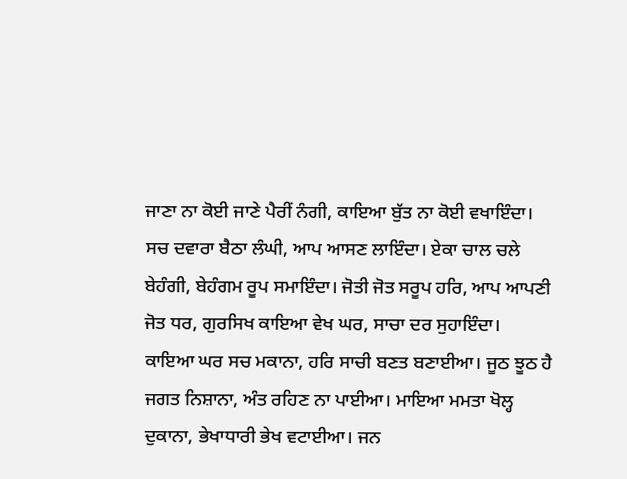ਜਾਣਾ ਨਾ ਕੋਈ ਜਾਣੇ ਪੈਰੀਂ ਨੰਗੀ, ਕਾਇਆ ਬੁੱਤ ਨਾ ਕੋਈ ਵਖਾਇੰਦਾ। ਸਚ ਦਵਾਰਾ ਬੈਠਾ ਲੰਘੀ, ਆਪ ਆਸਣ ਲਾਇੰਦਾ। ਏਕਾ ਚਾਲ ਚਲੇ ਬੇਹੰਗੀ, ਬੇਹੰਗਮ ਰੂਪ ਸਮਾਇੰਦਾ। ਜੋਤੀ ਜੋਤ ਸਰੂਪ ਹਰਿ, ਆਪ ਆਪਣੀ ਜੋਤ ਧਰ, ਗੁਰਸਿਖ ਕਾਇਆ ਵੇਖ ਘਰ, ਸਾਚਾ ਦਰ ਸੁਹਾਇੰਦਾ। ਕਾਇਆ ਘਰ ਸਚ ਮਕਾਨਾ, ਹਰਿ ਸਾਚੀ ਬਣਤ ਬਣਾਈਆ। ਜੂਠ ਝੂਠ ਹੈ ਜਗਤ ਨਿਸ਼ਾਨਾ, ਅੰਤ ਰਹਿਣ ਨਾ ਪਾਈਆ। ਮਾਇਆ ਮਮਤਾ ਖੋਲ੍ਹ ਦੁਕਾਨਾ, ਭੇਖਾਧਾਰੀ ਭੇਖ ਵਟਾਈਆ। ਜਨ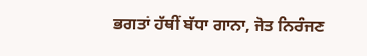ਭਗਤਾਂ ਹੱਥੀਂ ਬੱਧਾ ਗਾਨਾ, ਜੋਤ ਨਿਰੰਜਣ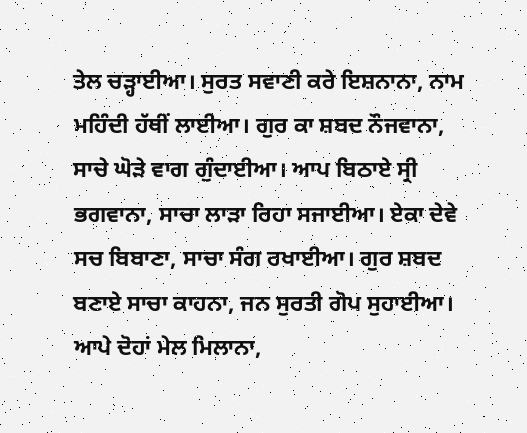ਤੇਲ ਚੜ੍ਹਾਈਆ। ਸੁਰਤ ਸਵਾਣੀ ਕਰੇ ਇਸ਼ਨਾਨਾ, ਨਾਮ ਮਹਿੰਦੀ ਹੱਥੀਂ ਲਾਈਆ। ਗੁਰ ਕਾ ਸ਼ਬਦ ਨੌਜਵਾਨਾ, ਸਾਚੇ ਘੋੜੇ ਵਾਗ ਗੁੰਦਾਈਆ। ਆਪ ਬਿਠਾਏ ਸ੍ਰੀ ਭਗਵਾਨਾ, ਸਾਚਾ ਲਾੜਾ ਰਿਹਾ ਸਜਾਈਆ। ਏਕਾ ਦੇਵੇ ਸਚ ਬਿਬਾਣਾ, ਸਾਚਾ ਸੰਗ ਰਖਾਈਆ। ਗੁਰ ਸ਼ਬਦ ਬਣਾਏ ਸਾਚਾ ਕਾਹਨਾ, ਜਨ ਸੁਰਤੀ ਗੋਪ ਸੁਹਾਈਆ। ਆਪੇ ਦੋਹਾਂ ਮੇਲ ਮਿਲਾਨਾ,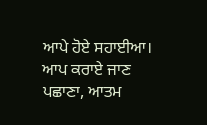ਆਪੇ ਹੋਏ ਸਹਾਈਆ। ਆਪ ਕਰਾਏ ਜਾਣ ਪਛਾਣਾ, ਆਤਮ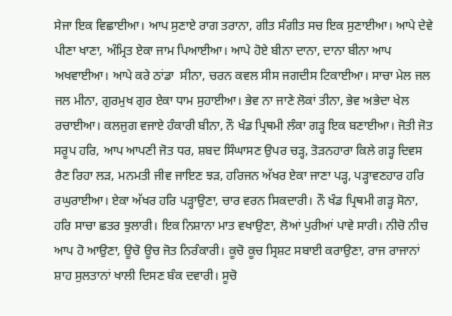ਸੇਜਾ ਇਕ ਵਿਛਾਈਆ। ਆਪ ਸੁਣਾਏ ਰਾਗ ਤਰਾਨਾ, ਗੀਤ ਸੰਗੀਤ ਸਚ ਇਕ ਸੁਣਾਈਆ। ਆਪੇ ਦੇਵੇ ਪੀਣਾ ਖਾਣਾ, ਅੰਮ੍ਰਿਤ ਏਕਾ ਜਾਮ ਪਿਆਈਆ। ਆਪੇ ਹੋਏ ਬੀਨਾ ਦਾਨਾ, ਦਾਨਾ ਬੀਨਾ ਆਪ ਅਖਵਾਈਆ। ਆਪੇ ਕਰੇ ਠਾਂਡਾ  ਸੀਨਾ, ਚਰਨ ਕਵਲ ਸੀਸ ਜਗਦੀਸ ਟਿਕਾਈਆ। ਸਾਚਾ ਮੇਲ ਜਲ ਜਲ ਮੀਨਾ, ਗੁਰਮੁਖ ਗੁਰ ਏਕਾ ਧਾਮ ਸੁਹਾਈਆ। ਭੇਵ ਨਾ ਜਾਣੇ ਲੋਕਾਂ ਤੀਨਾ, ਭੇਵ ਅਭੇਦਾ ਖੇਲ ਰਚਾਈਆ। ਕਲਜੁਗ ਵਜਾਏ ਹੰਕਾਰੀ ਬੀਨਾ, ਨੌ ਖੰਡ ਪ੍ਰਿਥਮੀ ਲੰਕਾ ਗੜ੍ਹ ਇਕ ਬਣਾਈਆ। ਜੋਤੀ ਜੋਤ ਸਰੂਪ ਹਰਿ, ਆਪ ਆਪਣੀ ਜੋਤ ਧਰ, ਸ਼ਬਦ ਸਿੰਘਾਸਣ ਉਪਰ ਚੜ੍ਹ, ਤੋੜਨਹਾਰਾ ਕਿਲੇ ਗੜ੍ਹ ਦਿਵਸ ਰੈਣ ਰਿਹਾ ਲੜ, ਮਨਮਤੀ ਜੀਵ ਜਾਇਣ ਝੜ, ਹਰਿਜਨ ਅੱਖਰ ਏਕਾ ਜਾਣਾ ਪੜ੍ਹ, ਪੜ੍ਹਾਵਣਹਾਰ ਹਰਿ ਰਘੁਰਾਈਆ। ਏਕਾ ਅੱਖਰ ਹਰਿ ਪੜ੍ਹਾਉਣਾ, ਚਾਰ ਵਰਨ ਸਿਕਦਾਰੀ। ਨੌ ਖੰਡ ਪ੍ਰਿਥਮੀ ਗੜ੍ਹ ਸੋਨਾ, ਹਰਿ ਸਾਚਾ ਛਤਰ ਝੁਲਾਰੀ। ਇਕ ਨਿਸ਼ਾਨਾ ਮਾਤ ਵਖਾਉਣਾ, ਲੋਆਂ ਪੁਰੀਆਂ ਪਾਵੇ ਸਾਰੀ। ਨੀਚੋ ਨੀਚ ਆਪ ਹੋ ਆਉਣਾ, ਊਚੋ ਊਚ ਜੋਤ ਨਿਰੰਕਾਰੀ। ਕੂਚੋ ਕੂਚ ਸ੍ਰਿਸ਼ਟ ਸਬਾਈ ਕਰਾਉਣਾ, ਰਾਜ ਰਾਜਾਨਾਂ ਸ਼ਾਹ ਸੁਲਤਾਨਾਂ ਖਾਲੀ ਦਿਸਣ ਬੰਕ ਦਵਾਰੀ। ਸੂਚੋ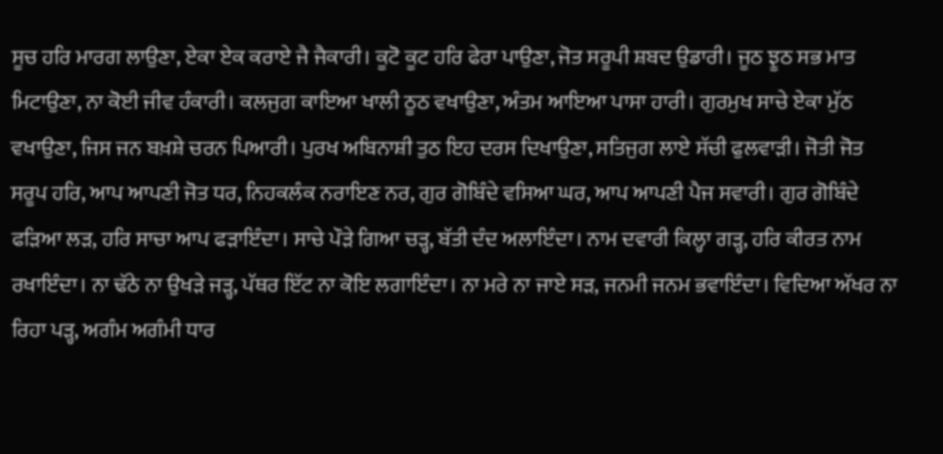ਸੂਚ ਹਰਿ ਮਾਰਗ ਲਾਉਣਾ, ਏਕਾ ਏਕ ਕਰਾਏ ਜੈ ਜੈਕਾਰੀ। ਕੂਟੋ ਕੂਟ ਹਰਿ ਫੇਰਾ ਪਾਉਣਾ, ਜੋਤ ਸਰੂਪੀ ਸ਼ਬਦ ਉਡਾਰੀ। ਜੂਠ ਝੂਠ ਸਭ ਮਾਤ ਮਿਟਾਉਣਾ, ਨਾ ਕੋਈ ਜੀਵ ਹੰਕਾਰੀ। ਕਲਜੁਗ ਕਾਇਆ ਖਾਲੀ ਠੂਠ ਵਖਾਉਣਾ, ਅੰਤਮ ਆਇਆ ਪਾਸਾ ਹਾਰੀ। ਗੁਰਮੁਖ ਸਾਚੇ ਏਕਾ ਮੁੱਠ ਵਖਾਉਣਾ, ਜਿਸ ਜਨ ਬਖ਼ਸ਼ੇ ਚਰਨ ਪਿਆਰੀ। ਪੁਰਖ ਅਬਿਨਾਸ਼ੀ ਤੁਠ ਇਹ ਦਰਸ ਦਿਖਾਉਣਾ, ਸਤਿਜੁਗ ਲਾਏ ਸੱਚੀ ਫੁਲਵਾੜੀ। ਜੋਤੀ ਜੋਤ ਸਰੂਪ ਹਰਿ, ਆਪ ਆਪਣੀ ਜੋਤ ਧਰ, ਨਿਹਕਲੰਕ ਨਰਾਇਣ ਨਰ, ਗੁਰ ਗੋਬਿੰਦੇ ਵਸਿਆ ਘਰ, ਆਪ ਆਪਣੀ ਪੈਜ ਸਵਾਰੀ। ਗੁਰ ਗੋਬਿੰਦੇ ਫੜਿਆ ਲੜ, ਹਰਿ ਸਾਚਾ ਆਪ ਫੜਾਇੰਦਾ। ਸਾਚੇ ਪੌੜੇ ਗਿਆ ਚੜ੍ਹ, ਬੱਤੀ ਦੰਦ ਅਲਾਇੰਦਾ। ਨਾਮ ਦਵਾਰੀ ਕਿਲ੍ਹਾ ਗੜ੍ਹ, ਹਰਿ ਕੀਰਤ ਨਾਮ ਰਖਾਇੰਦਾ। ਨਾ ਢੱਠੇ ਨਾ ਉਖੜੇ ਜੜ੍ਹ, ਪੱਥਰ ਇੱਟ ਨਾ ਕੋਇ ਲਗਾਇੰਦਾ। ਨਾ ਮਰੇ ਨਾ ਜਾਏ ਸੜ, ਜਨਮੀ ਜਨਮ ਭਵਾਇੰਦਾ। ਵਿਦਿਆ ਅੱਖਰ ਨਾ ਰਿਹਾ ਪੜ੍ਹ, ਅਗੰਮ ਅਗੰਮੀ ਧਾਰ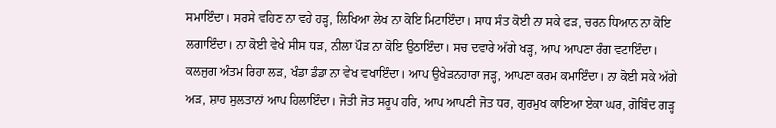ਸਮਾਇੰਦਾ। ਸਰਸੇ ਵਹਿਣ ਨਾ ਵਹੇ ਹੜ੍ਹ, ਲਿਖਿਆ ਲੇਖ ਨਾ ਕੋਇ ਮਿਟਾਇੰਦਾ। ਸਾਧ ਸੰਤ ਕੋਈ ਨਾ ਸਕੇ ਫੜ, ਚਰਨ ਧਿਆਨ ਨਾ ਕੋਇ ਲਗਾਇੰਦਾ। ਨਾ ਕੋਈ ਵੇਖੇ ਸੀਸ ਧੜ, ਨੀਲਾ ਪੌੜ ਨਾ ਕੋਇ ਉਠਾਇੰਦਾ। ਸਚ ਦਵਾਰੇ ਅੱਗੇ ਖੜ੍ਹ, ਆਪ ਆਪਣਾ ਰੰਗ ਵਟਾਇੰਦਾ। ਕਲਜੁਗ ਅੰਤਮ ਰਿਹਾ ਲੜ, ਖੰਡਾ ਡੰਡਾ ਨਾ ਵੇਖ ਵਖਾਇੰਦਾ। ਆਪ ਉਖੇੜਨਹਾਰਾ ਜੜ੍ਹ, ਆਪਣਾ ਕਰਮ ਕਮਾਇੰਦਾ। ਨਾ ਕੋਈ ਸਕੇ ਅੱਗੇ ਅੜ, ਸ਼ਾਹ ਸੁਲਤਾਨਾਂ ਆਪ ਹਿਲਾਇੰਦਾ। ਜੋਤੀ ਜੋਤ ਸਰੂਪ ਹਰਿ, ਆਪ ਆਪਣੀ ਜੋਤ ਧਰ, ਗੁਰਮੁਖ ਕਾਇਆ ਏਕਾ ਘਰ, ਗੋਬਿੰਦ ਗੜ੍ਹ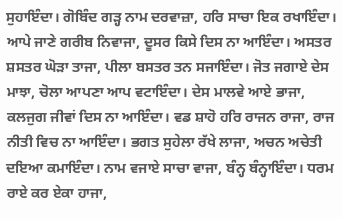ਸੁਹਾਇੰਦਾ। ਗੋਬਿੰਦ ਗੜ੍ਹ ਨਾਮ ਦਰਵਾਜ਼ਾ, ਹਰਿ ਸਾਚਾ ਇਕ ਰਖਾਇੰਦਾ। ਆਪੇ ਜਾਣੇ ਗਰੀਬ ਨਿਵਾਜਾ, ਦੂਸਰ ਕਿਸੇ ਦਿਸ ਨਾ ਆਇੰਦਾ। ਅਸਤਰ ਸ਼ਸਤਰ ਘੋੜਾ ਤਾਜਾ, ਪੀਲਾ ਬਸਤਰ ਤਨ ਸਜਾਇੰਦਾ। ਜੋਤ ਜਗਾਏ ਦੇਸ ਮਾਝਾ, ਚੋਲਾ ਆਪਣਾ ਆਪ ਵਟਾਇੰਦਾ। ਦੇਸ ਮਾਲਵੇ ਆਏ ਭਾਜਾ, ਕਲਜੁਗ ਜੀਵਾਂ ਦਿਸ ਨਾ ਆਇੰਦਾ। ਵਡ ਸ਼ਾਹੋ ਹਰਿ ਰਾਜਨ ਰਾਜਾ, ਰਾਜ ਨੀਤੀ ਵਿਚ ਨਾ ਆਇੰਦਾ। ਭਗਤ ਸੁਹੇਲਾ ਰੱਖੇ ਲਾਜਾ, ਅਚਨ ਅਚੇਤੀ ਦਇਆ ਕਮਾਇੰਦਾ। ਨਾਮ ਵਜਾਏ ਸਾਚਾ ਵਾਜਾ, ਬੰਨ੍ਹ ਬੰਨ੍ਹਾਇੰਦਾ। ਧਰਮ ਰਾਏ ਕਰ ਏਕਾ ਹਾਜਾ,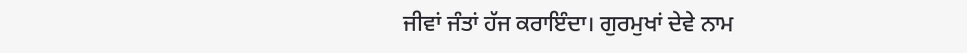ਜੀਵਾਂ ਜੰਤਾਂ ਹੱਜ ਕਰਾਇੰਦਾ। ਗੁਰਮੁਖਾਂ ਦੇਵੇ ਨਾਮ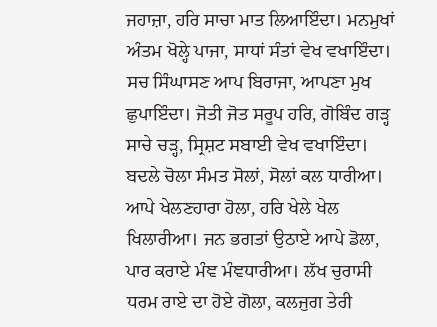ਜਹਾਜ਼ਾ, ਹਰਿ ਸਾਚਾ ਮਾਤ ਲਿਆਇੰਦਾ। ਮਨਮੁਖਾਂ ਅੰਤਮ ਖੋਲ੍ਹੇ ਪਾਜਾ, ਸਾਧਾਂ ਸੰਤਾਂ ਵੇਖ ਵਖਾਇੰਦਾ। ਸਚ ਸਿੰਘਾਸਣ ਆਪ ਬਿਰਾਜਾ, ਆਪਣਾ ਮੁਖ ਛੁਪਾਇੰਦਾ। ਜੋਤੀ ਜੋਤ ਸਰੂਪ ਹਰਿ, ਗੋਬਿੰਦ ਗੜ੍ਹ ਸਾਚੇ ਚੜ੍ਹ, ਸ੍ਰਿਸ਼ਟ ਸਬਾਈ ਵੇਖ ਵਖਾਇੰਦਾ। ਬਦਲੇ ਚੋਲਾ ਸੰਮਤ ਸੋਲਾਂ, ਸੋਲਾਂ ਕਲ ਧਾਰੀਆ। ਆਪੇ ਖੇਲਣਹਾਰਾ ਹੋਲਾ, ਹਰਿ ਖੇਲੇ ਖੇਲ ਖਿਲਾਰੀਆ। ਜਨ ਭਗਤਾਂ ਉਠਾਏ ਆਪੇ ਡੋਲਾ, ਪਾਰ ਕਰਾਏ ਮੰਞ ਮੰਞਧਾਰੀਆ। ਲੱਖ ਚੁਰਾਸੀ ਧਰਮ ਰਾਏ ਦਾ ਹੋਏ ਗੋਲਾ, ਕਲਜੁਗ ਤੇਰੀ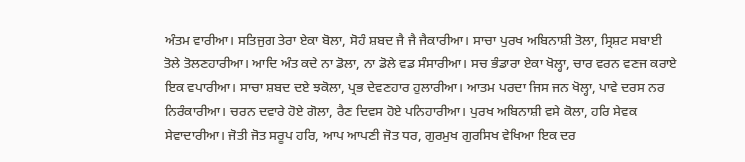ਅੰਤਮ ਵਾਰੀਆ। ਸਤਿਜੁਗ ਤੇਰਾ ਏਕਾ ਬੋਲਾ, ਸੋਹੰ ਸ਼ਬਦ ਜੈ ਜੈ ਜੈਕਾਰੀਆ। ਸਾਚਾ ਪੁਰਖ ਅਬਿਨਾਸ਼ੀ ਤੋਲਾ, ਸ੍ਰਿਸ਼ਟ ਸਬਾਈ ਤੋਲੇ ਤੋਲਣਹਾਰੀਆ। ਆਦਿ ਅੰਤ ਕਦੇ ਨਾ ਡੋਲਾ, ਨਾ ਡੋਲੇ ਵਡ ਸੰਸਾਰੀਆ। ਸਚ ਭੰਡਾਰਾ ਏਕਾ ਖੋਲ੍ਹਾ, ਚਾਰ ਵਰਨ ਵਣਜ ਕਰਾਏ ਇਕ ਵਪਾਰੀਆ। ਸਾਚਾ ਸ਼ਬਦ ਦਏ ਝਕੋਲਾ, ਪ੍ਰਭ ਦੇਵਣਹਾਰ ਹੁਲਾਰੀਆ। ਆਤਮ ਪਰਦਾ ਜਿਸ ਜਨ ਖੋਲ੍ਹਾ, ਪਾਵੇ ਦਰਸ ਨਰ ਨਿਰੰਕਾਰੀਆ। ਚਰਨ ਦਵਾਰੇ ਹੋਏ ਗੋਲਾ, ਰੈਣ ਦਿਵਸ ਹੋਏ ਪਨਿਹਾਰੀਆ। ਪੁਰਖ ਅਬਿਨਾਸ਼ੀ ਵਸੇ ਕੋਲਾ, ਹਰਿ ਸੇਵਕ ਸੇਵਾਦਾਰੀਆ। ਜੋਤੀ ਜੋਤ ਸਰੂਪ ਹਰਿ, ਆਪ ਆਪਣੀ ਜੋਤ ਧਰ, ਗੁਰਮੁਖ ਗੁਰਸਿਖ ਵੇਖਿਆ ਇਕ ਦਰ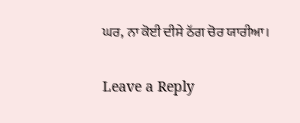ਘਰ, ਨਾ ਕੋਈ ਦੀਸੇ ਠੱਗ ਚੋਰ ਯਾਰੀਆ।

Leave a Reply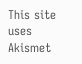This site uses Akismet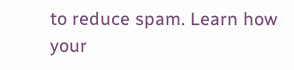to reduce spam. Learn how your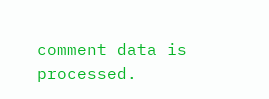comment data is processed.